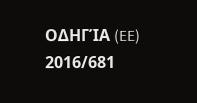ΟΔΗΓΊΑ (EE) 2016/681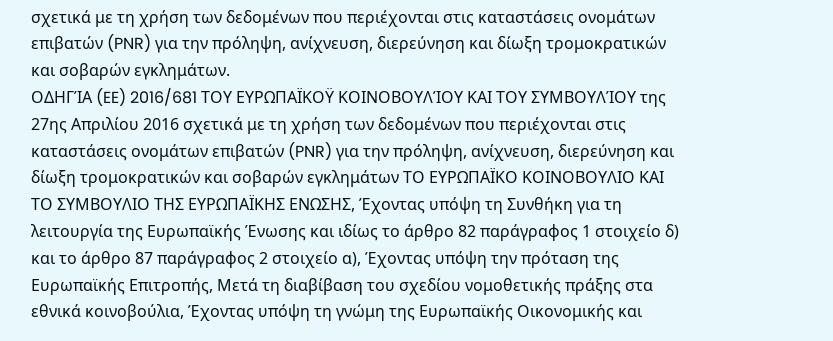σχετικά με τη χρήση των δεδομένων που περιέχονται στις καταστάσεις ονομάτων επιβατών (PNR) για την πρόληψη, ανίχνευση, διερεύνηση και δίωξη τρομοκρατικών και σοβαρών εγκλημάτων.
ΟΔΗΓΊΑ (EE) 2016/681 ΤΟΥ ΕΥΡΩΠΑΪΚΟΫ ΚΟΙΝΟΒΟΥΛΊΟΥ ΚΑΙ ΤΟΥ ΣΥΜΒΟΥΛΊΟΥ της 27ης Απριλίου 2016 σχετικά με τη χρήση των δεδομένων που περιέχονται στις καταστάσεις ονομάτων επιβατών (PNR) για την πρόληψη, ανίχνευση, διερεύνηση και δίωξη τρομοκρατικών και σοβαρών εγκλημάτων ΤΟ ΕΥΡΩΠΑΪΚΟ ΚΟΙΝΟΒΟΥΛΙΟ ΚΑΙ ΤΟ ΣΥΜΒΟΥΛΙΟ ΤΗΣ ΕΥΡΩΠΑΪΚΗΣ ΕΝΩΣΗΣ, Έχοντας υπόψη τη Συνθήκη για τη λειτουργία της Ευρωπαϊκής Ένωσης και ιδίως το άρθρο 82 παράγραφος 1 στοιχείο δ) και το άρθρο 87 παράγραφος 2 στοιχείο α), Έχοντας υπόψη την πρόταση της Ευρωπαϊκής Επιτροπής, Μετά τη διαβίβαση του σχεδίου νομοθετικής πράξης στα εθνικά κοινοβούλια, Έχοντας υπόψη τη γνώμη της Ευρωπαϊκής Οικονομικής και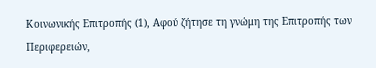Κοινωνικής Επιτροπής (1), Αφού ζήτησε τη γνώμη της Επιτροπής των Περιφερειών,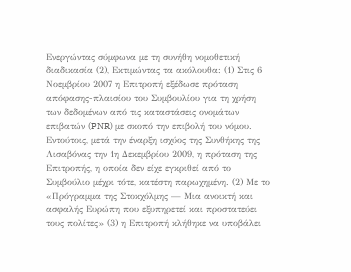Ενεργώντας σύμφωνα με τη συνήθη νομοθετική διαδικασία (2), Εκτιμώντας τα ακόλουθα: (1) Στις 6 Νοεμβρίου 2007 η Επιτροπή εξέδωσε πρόταση απόφασης-πλαισίου του Συμβουλίου για τη χρήση των δεδομένων από τις καταστάσεις ονομάτων επιβατών (PNR) με σκοπό την επιβολή του νόμου. Εντούτοις, μετά την έναρξη ισχύος της Συνθήκης της Λισαβόνας την 1η Δεκεμβρίου 2009, η πρόταση της Επιτροπής, η οποία δεν είχε εγκριθεί από το Συμβούλιο μέχρι τότε, κατέστη παρωχημένη. (2) Με το «Πρόγραμμα της Στοκχόλμης — Μια ανοικτή και ασφαλής Ευρώπη που εξυπηρετεί και προστατεύει τους πολίτες» (3) η Επιτροπή κλήθηκε να υποβάλει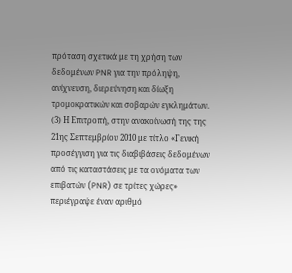πρόταση σχετικά με τη χρήση των δεδομένων PNR για την πρόληψη, ανίχνευση, διερεύνηση και δίωξη τρομοκρατικών και σοβαρών εγκλημάτων. (3) Η Επιτροπή, στην ανακοίνωσή της της 21ης Σεπτεμβρίου 2010 με τίτλο «Γενική προσέγγιση για τις διαβιβάσεις δεδομένων από τις καταστάσεις με τα ονόματα των επιβατών (PNR) σε τρίτες χώρες» περιέγραψε έναν αριθμό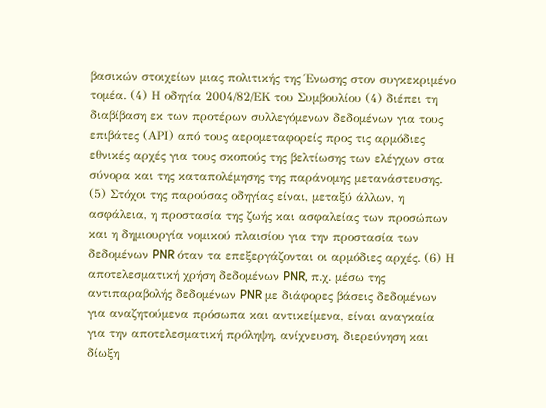βασικών στοιχείων μιας πολιτικής της Ένωσης στον συγκεκριμένο τομέα. (4) Η οδηγία 2004/82/ΕΚ του Συμβουλίου (4) διέπει τη διαβίβαση εκ των προτέρων συλλεγόμενων δεδομένων για τους επιβάτες (ΑΡΙ) από τους αερομεταφορείς προς τις αρμόδιες εθνικές αρχές για τους σκοπούς της βελτίωσης των ελέγχων στα σύνορα και της καταπολέμησης της παράνομης μετανάστευσης. (5) Στόχοι της παρούσας οδηγίας είναι, μεταξύ άλλων, η ασφάλεια, η προστασία της ζωής και ασφαλείας των προσώπων και η δημιουργία νομικού πλαισίου για την προστασία των δεδομένων PNR όταν τα επεξεργάζονται οι αρμόδιες αρχές. (6) Η αποτελεσματική χρήση δεδομένων PNR, π.χ. μέσω της αντιπαραβολής δεδομένων PNR με διάφορες βάσεις δεδομένων για αναζητούμενα πρόσωπα και αντικείμενα, είναι αναγκαία για την αποτελεσματική πρόληψη, ανίχνευση, διερεύνηση και δίωξη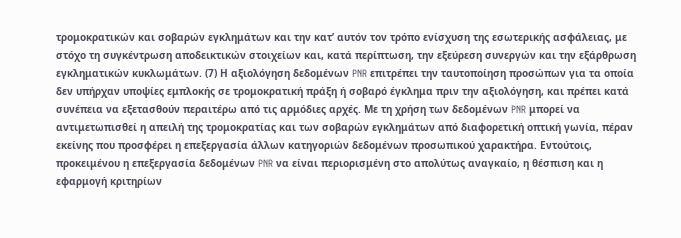τρομοκρατικών και σοβαρών εγκλημάτων και την κατ’ αυτόν τον τρόπο ενίσχυση της εσωτερικής ασφάλειας, με στόχο τη συγκέντρωση αποδεικτικών στοιχείων και, κατά περίπτωση, την εξεύρεση συνεργών και την εξάρθρωση εγκληματικών κυκλωμάτων. (7) Η αξιολόγηση δεδομένων PNR επιτρέπει την ταυτοποίηση προσώπων για τα οποία δεν υπήρχαν υποψίες εμπλοκής σε τρομοκρατική πράξη ή σοβαρό έγκλημα πριν την αξιολόγηση, και πρέπει κατά συνέπεια να εξετασθούν περαιτέρω από τις αρμόδιες αρχές. Με τη χρήση των δεδομένων PNR μπορεί να αντιμετωπισθεί η απειλή της τρομοκρατίας και των σοβαρών εγκλημάτων από διαφορετική οπτική γωνία, πέραν εκείνης που προσφέρει η επεξεργασία άλλων κατηγοριών δεδομένων προσωπικού χαρακτήρα. Εντούτοις, προκειμένου η επεξεργασία δεδομένων PNR να είναι περιορισμένη στο απολύτως αναγκαίο, η θέσπιση και η εφαρμογή κριτηρίων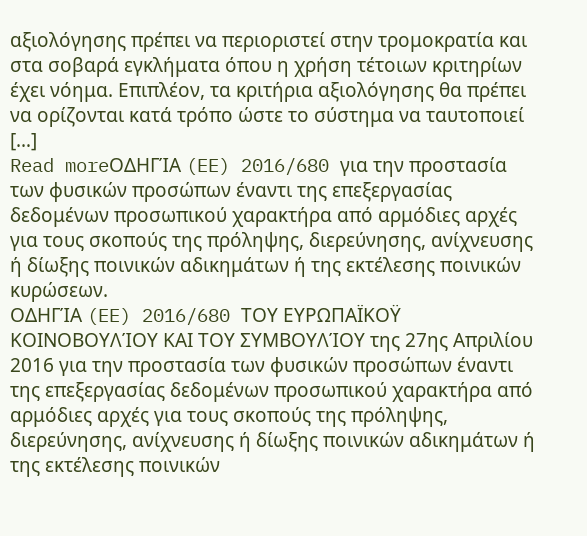αξιολόγησης πρέπει να περιοριστεί στην τρομοκρατία και στα σοβαρά εγκλήματα όπου η χρήση τέτοιων κριτηρίων έχει νόημα. Επιπλέον, τα κριτήρια αξιολόγησης θα πρέπει να ορίζονται κατά τρόπο ώστε το σύστημα να ταυτοποιεί […]
Read moreΟΔΗΓΊΑ (EE) 2016/680 για την προστασία των φυσικών προσώπων έναντι της επεξεργασίας δεδομένων προσωπικού χαρακτήρα από αρμόδιες αρχές για τους σκοπούς της πρόληψης, διερεύνησης, ανίχνευσης ή δίωξης ποινικών αδικημάτων ή της εκτέλεσης ποινικών κυρώσεων.
ΟΔΗΓΊΑ (EE) 2016/680 ΤΟΥ ΕΥΡΩΠΑΪΚΟΫ ΚΟΙΝΟΒΟΥΛΊΟΥ ΚΑΙ ΤΟΥ ΣΥΜΒΟΥΛΊΟΥ της 27ης Απριλίου 2016 για την προστασία των φυσικών προσώπων έναντι της επεξεργασίας δεδομένων προσωπικού χαρακτήρα από αρμόδιες αρχές για τους σκοπούς της πρόληψης, διερεύνησης, ανίχνευσης ή δίωξης ποινικών αδικημάτων ή της εκτέλεσης ποινικών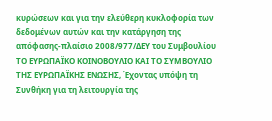κυρώσεων και για την ελεύθερη κυκλοφορία των δεδομένων αυτών και την κατάργηση της απόφασης-πλαίσιο 2008/977/ΔΕΥ του Συμβουλίου ΤΟ ΕΥΡΩΠΑΪΚΟ ΚΟΙΝΟΒΟΥΛΙΟ ΚΑΙ ΤΟ ΣΥΜΒΟΥΛΙΟ ΤΗΣ ΕΥΡΩΠΑΪΚΗΣ ΕΝΩΣΗΣ, Έχοντας υπόψη τη Συνθήκη για τη λειτουργία της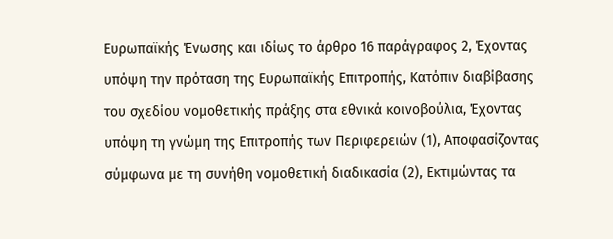Ευρωπαϊκής Ένωσης και ιδίως το άρθρο 16 παράγραφος 2, Έχοντας υπόψη την πρόταση της Ευρωπαϊκής Επιτροπής, Κατόπιν διαβίβασης του σχεδίου νομοθετικής πράξης στα εθνικά κοινοβούλια, Έχοντας υπόψη τη γνώμη της Επιτροπής των Περιφερειών (1), Αποφασίζοντας σύμφωνα με τη συνήθη νομοθετική διαδικασία (2), Εκτιμώντας τα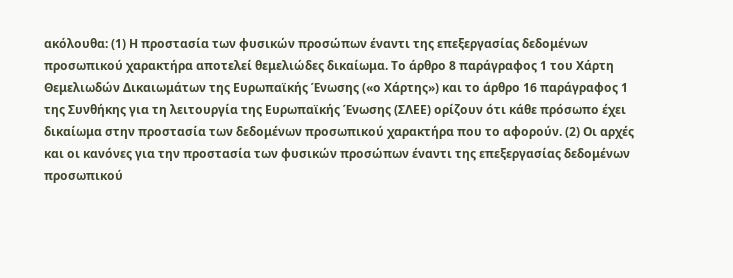ακόλουθα: (1) Η προστασία των φυσικών προσώπων έναντι της επεξεργασίας δεδομένων προσωπικού χαρακτήρα αποτελεί θεμελιώδες δικαίωμα. Το άρθρο 8 παράγραφος 1 του Χάρτη Θεμελιωδών Δικαιωμάτων της Ευρωπαϊκής Ένωσης («ο Χάρτης») και το άρθρο 16 παράγραφος 1 της Συνθήκης για τη λειτουργία της Ευρωπαϊκής Ένωσης (ΣΛΕΕ) ορίζουν ότι κάθε πρόσωπο έχει δικαίωμα στην προστασία των δεδομένων προσωπικού χαρακτήρα που το αφορούν. (2) Οι αρχές και οι κανόνες για την προστασία των φυσικών προσώπων έναντι της επεξεργασίας δεδομένων προσωπικού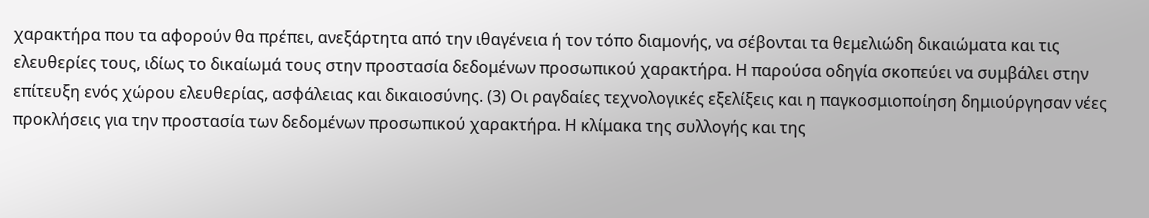χαρακτήρα που τα αφορούν θα πρέπει, ανεξάρτητα από την ιθαγένεια ή τον τόπο διαμονής, να σέβονται τα θεμελιώδη δικαιώματα και τις ελευθερίες τους, ιδίως το δικαίωμά τους στην προστασία δεδομένων προσωπικού χαρακτήρα. Η παρούσα οδηγία σκοπεύει να συμβάλει στην επίτευξη ενός χώρου ελευθερίας, ασφάλειας και δικαιοσύνης. (3) Οι ραγδαίες τεχνολογικές εξελίξεις και η παγκοσμιοποίηση δημιούργησαν νέες προκλήσεις για την προστασία των δεδομένων προσωπικού χαρακτήρα. Η κλίμακα της συλλογής και της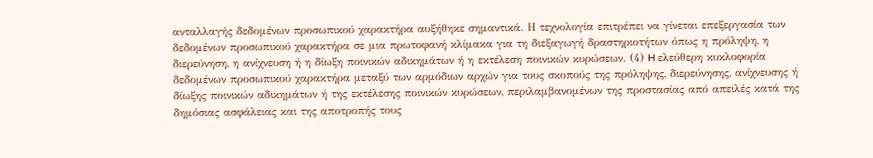ανταλλαγής δεδομένων προσωπικού χαρακτήρα αυξήθηκε σημαντικά. Η τεχνολογία επιτρέπει να γίνεται επεξεργασία των δεδομένων προσωπικού χαρακτήρα σε μια πρωτοφανή κλίμακα για τη διεξαγωγή δραστηριοτήτων όπως η πρόληψη, η διερεύνηση, η ανίχνευση ή η δίωξη ποινικών αδικημάτων ή η εκτέλεση ποινικών κυρώσεων. (4) H ελεύθερη κυκλοφορία δεδομένων προσωπικού χαρακτήρα μεταξύ των αρμόδιων αρχών για τους σκοπούς της πρόληψης, διερεύνησης, ανίχνευσης ή δίωξης ποινικών αδικημάτων ή της εκτέλεσης ποινικών κυρώσεων, περιλαμβανομένων της προστασίας από απειλές κατά της δημόσιας ασφάλειας και της αποτροπής τους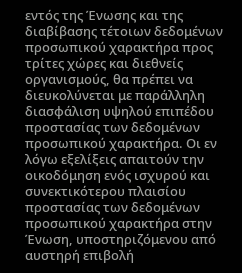εντός της Ένωσης και της διαβίβασης τέτοιων δεδομένων προσωπικού χαρακτήρα προς τρίτες χώρες και διεθνείς οργανισμούς, θα πρέπει να διευκολύνεται με παράλληλη διασφάλιση υψηλού επιπέδου προστασίας των δεδομένων προσωπικού χαρακτήρα. Οι εν λόγω εξελίξεις απαιτούν την οικοδόμηση ενός ισχυρού και συνεκτικότερου πλαισίου προστασίας των δεδομένων προσωπικού χαρακτήρα στην Ένωση, υποστηριζόμενου από αυστηρή επιβολή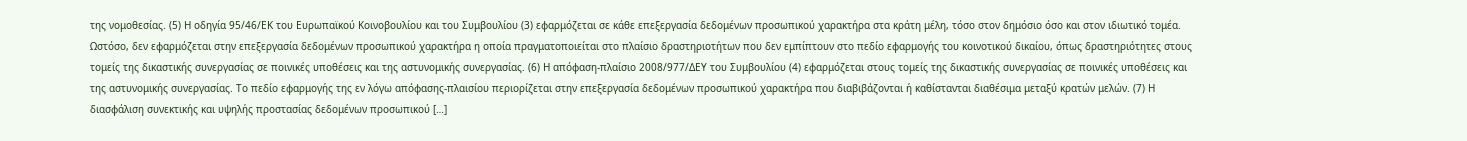της νομοθεσίας. (5) Η οδηγία 95/46/ΕΚ του Ευρωπαϊκού Κοινοβουλίου και του Συμβουλίου (3) εφαρμόζεται σε κάθε επεξεργασία δεδομένων προσωπικού χαρακτήρα στα κράτη μέλη, τόσο στον δημόσιο όσο και στον ιδιωτικό τομέα. Ωστόσο, δεν εφαρμόζεται στην επεξεργασία δεδομένων προσωπικού χαρακτήρα η οποία πραγματοποιείται στο πλαίσιο δραστηριοτήτων που δεν εμπίπτουν στο πεδίο εφαρμογής του κοινοτικού δικαίου, όπως δραστηριότητες στους τομείς της δικαστικής συνεργασίας σε ποινικές υποθέσεις και της αστυνομικής συνεργασίας. (6) Η απόφαση-πλαίσιο 2008/977/ΔΕΥ του Συμβουλίου (4) εφαρμόζεται στους τομείς της δικαστικής συνεργασίας σε ποινικές υποθέσεις και της αστυνομικής συνεργασίας. Το πεδίο εφαρμογής της εν λόγω απόφασης-πλαισίου περιορίζεται στην επεξεργασία δεδομένων προσωπικού χαρακτήρα που διαβιβάζονται ή καθίστανται διαθέσιμα μεταξύ κρατών μελών. (7) Η διασφάλιση συνεκτικής και υψηλής προστασίας δεδομένων προσωπικού […]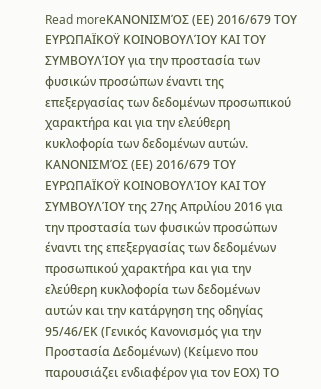Read moreΚΑΝΟΝΙΣΜΌΣ (ΕΕ) 2016/679 ΤΟΥ ΕΥΡΩΠΑΪΚΟΫ ΚΟΙΝΟΒΟΥΛΊΟΥ ΚΑΙ ΤΟΥ ΣΥΜΒΟΥΛΊΟΥ για την προστασία των φυσικών προσώπων έναντι της επεξεργασίας των δεδομένων προσωπικού χαρακτήρα και για την ελεύθερη κυκλοφορία των δεδομένων αυτών.
ΚΑΝΟΝΙΣΜΌΣ (ΕΕ) 2016/679 ΤΟΥ ΕΥΡΩΠΑΪΚΟΫ ΚΟΙΝΟΒΟΥΛΊΟΥ ΚΑΙ ΤΟΥ ΣΥΜΒΟΥΛΊΟΥ της 27ης Απριλίου 2016 για την προστασία των φυσικών προσώπων έναντι της επεξεργασίας των δεδομένων προσωπικού χαρακτήρα και για την ελεύθερη κυκλοφορία των δεδομένων αυτών και την κατάργηση της οδηγίας 95/46/ΕΚ (Γενικός Κανονισμός για την Προστασία Δεδομένων) (Κείμενο που παρουσιάζει ενδιαφέρον για τον ΕΟΧ) ΤΟ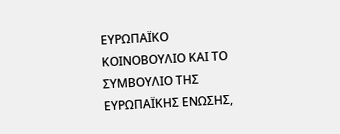ΕΥΡΩΠΑΪΚΟ ΚΟΙΝΟΒΟΥΛΙΟ ΚΑΙ ΤΟ ΣΥΜΒΟΥΛΙΟ ΤΗΣ ΕΥΡΩΠΑΪΚΗΣ ΕΝΩΣΗΣ,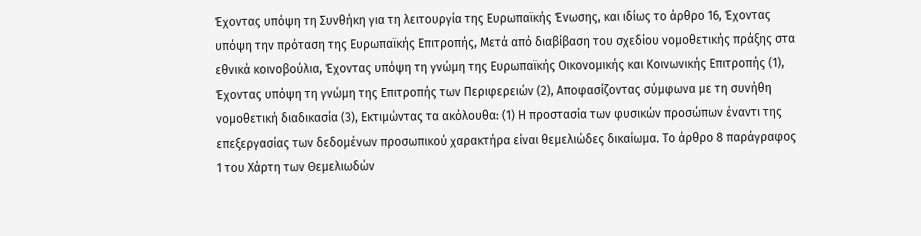Έχοντας υπόψη τη Συνθήκη για τη λειτουργία της Ευρωπαϊκής Ένωσης, και ιδίως το άρθρο 16, Έχοντας υπόψη την πρόταση της Ευρωπαϊκής Επιτροπής, Μετά από διαβίβαση του σχεδίου νομοθετικής πράξης στα εθνικά κοινοβούλια, Έχοντας υπόψη τη γνώμη της Ευρωπαϊκής Οικονομικής και Κοινωνικής Επιτροπής (1), Έχοντας υπόψη τη γνώμη της Επιτροπής των Περιφερειών (2), Αποφασίζοντας σύμφωνα με τη συνήθη νομοθετική διαδικασία (3), Εκτιμώντας τα ακόλουθα: (1) Η προστασία των φυσικών προσώπων έναντι της επεξεργασίας των δεδομένων προσωπικού χαρακτήρα είναι θεμελιώδες δικαίωμα. Το άρθρο 8 παράγραφος 1 του Χάρτη των Θεμελιωδών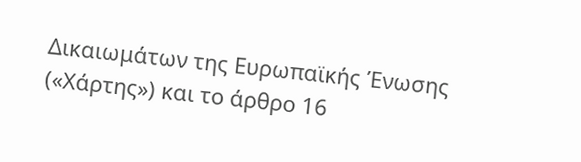Δικαιωμάτων της Ευρωπαϊκής Ένωσης («Χάρτης») και το άρθρο 16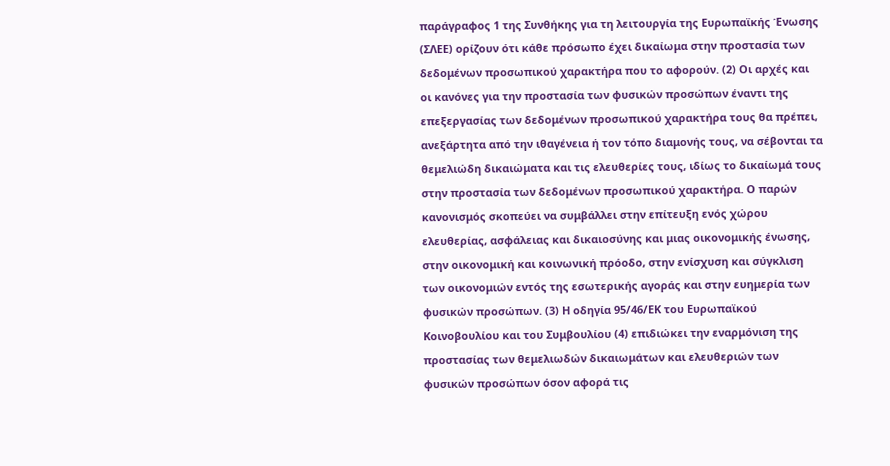παράγραφος 1 της Συνθήκης για τη λειτουργία της Ευρωπαϊκής Ένωσης (ΣΛΕΕ) ορίζουν ότι κάθε πρόσωπο έχει δικαίωμα στην προστασία των δεδομένων προσωπικού χαρακτήρα που το αφορούν. (2) Οι αρχές και οι κανόνες για την προστασία των φυσικών προσώπων έναντι της επεξεργασίας των δεδομένων προσωπικού χαρακτήρα τους θα πρέπει, ανεξάρτητα από την ιθαγένεια ή τον τόπο διαμονής τους, να σέβονται τα θεμελιώδη δικαιώματα και τις ελευθερίες τους, ιδίως το δικαίωμά τους στην προστασία των δεδομένων προσωπικού χαρακτήρα. Ο παρών κανονισμός σκοπεύει να συμβάλλει στην επίτευξη ενός χώρου ελευθερίας, ασφάλειας και δικαιοσύνης και μιας οικονομικής ένωσης, στην οικονομική και κοινωνική πρόοδο, στην ενίσχυση και σύγκλιση των οικονομιών εντός της εσωτερικής αγοράς και στην ευημερία των φυσικών προσώπων. (3) Η οδηγία 95/46/ΕΚ του Ευρωπαϊκού Κοινοβουλίου και του Συμβουλίου (4) επιδιώκει την εναρμόνιση της προστασίας των θεμελιωδών δικαιωμάτων και ελευθεριών των φυσικών προσώπων όσον αφορά τις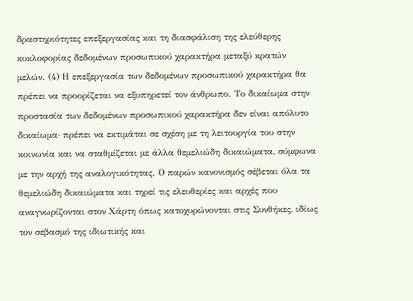δραστηριότητες επεξεργασίας και τη διασφάλιση της ελεύθερης κυκλοφορίας δεδομένων προσωπικού χαρακτήρα μεταξύ κρατών μελών. (4) Η επεξεργασία των δεδομένων προσωπικού χαρακτήρα θα πρέπει να προορίζεται να εξυπηρετεί τον άνθρωπο. Το δικαίωμα στην προστασία των δεδομένων προσωπικού χαρακτήρα δεν είναι απόλυτο δικαίωμα· πρέπει να εκτιμάται σε σχέση με τη λειτουργία του στην κοινωνία και να σταθμίζεται με άλλα θεμελιώδη δικαιώματα, σύμφωνα με την αρχή της αναλογικότητας. Ο παρών κανονισμός σέβεται όλα τα θεμελιώδη δικαιώματα και τηρεί τις ελευθερίες και αρχές που αναγνωρίζονται στον Χάρτη όπως κατοχυρώνονται στις Συνθήκες, ιδίως τον σεβασμό της ιδιωτικής και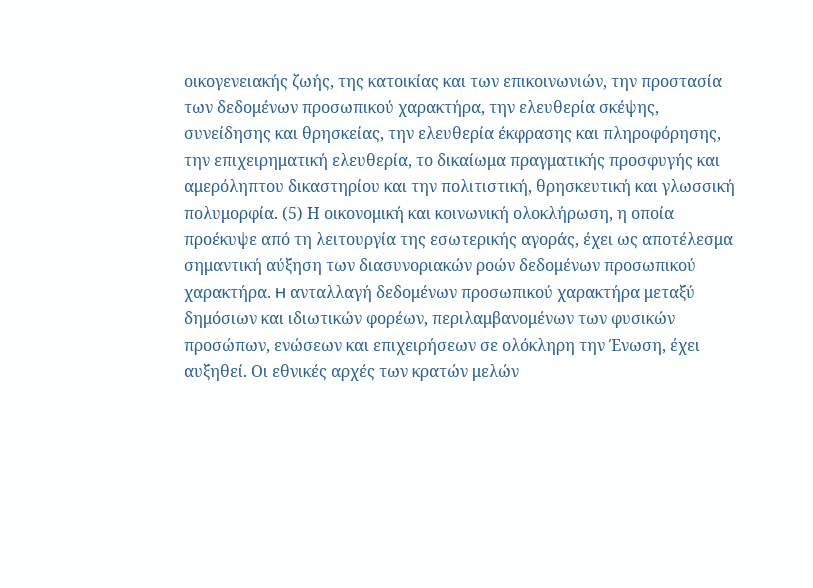οικογενειακής ζωής, της κατοικίας και των επικοινωνιών, την προστασία των δεδομένων προσωπικού χαρακτήρα, την ελευθερία σκέψης, συνείδησης και θρησκείας, την ελευθερία έκφρασης και πληροφόρησης, την επιχειρηματική ελευθερία, το δικαίωμα πραγματικής προσφυγής και αμερόληπτου δικαστηρίου και την πολιτιστική, θρησκευτική και γλωσσική πολυμορφία. (5) Η οικονομική και κοινωνική ολοκλήρωση, η οποία προέκυψε από τη λειτουργία της εσωτερικής αγοράς, έχει ως αποτέλεσμα σημαντική αύξηση των διασυνοριακών ροών δεδομένων προσωπικού χαρακτήρα. H ανταλλαγή δεδομένων προσωπικού χαρακτήρα μεταξύ δημόσιων και ιδιωτικών φορέων, περιλαμβανομένων των φυσικών προσώπων, ενώσεων και επιχειρήσεων σε ολόκληρη την Ένωση, έχει αυξηθεί. Οι εθνικές αρχές των κρατών μελών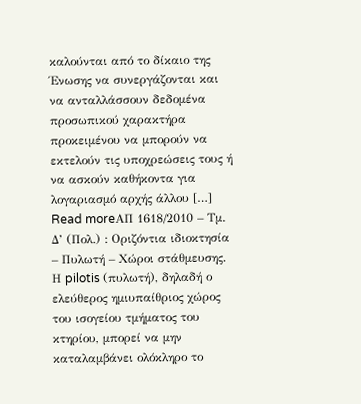καλούνται από το δίκαιο της Ένωσης να συνεργάζονται και να ανταλλάσσουν δεδομένα προσωπικού χαρακτήρα προκειμένου να μπορούν να εκτελούν τις υποχρεώσεις τους ή να ασκούν καθήκοντα για λογαριασμό αρχής άλλου […]
Read moreΑΠ 1618/2010 – Τμ. Δ’ (Πολ.) : Οριζόντια ιδιοκτησία – Πυλωτή – Χώροι στάθμευσης.
Η pilotis (πυλωτή), δηλαδή ο ελεύθερος ημιυπαίθριος χώρος του ισογείου τμήματος του κτηρίου, μπορεί να μην καταλαμβάνει ολόκληρο το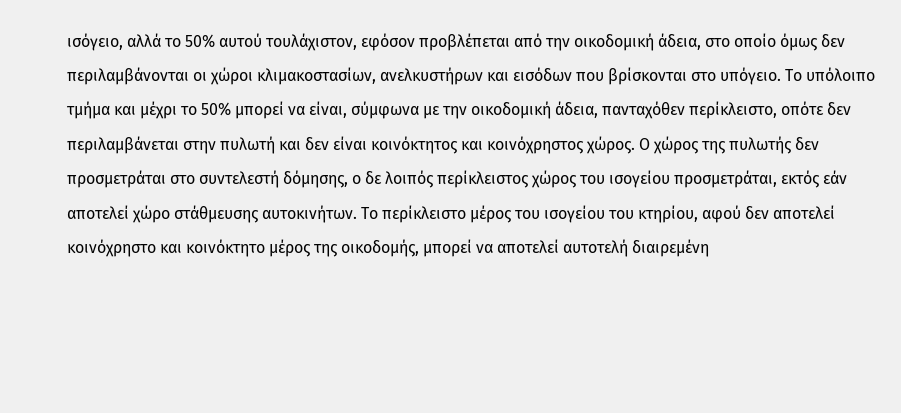ισόγειο, αλλά το 50% αυτού τουλάχιστον, εφόσον προβλέπεται από την οικοδομική άδεια, στο οποίο όμως δεν περιλαμβάνονται οι χώροι κλιμακοστασίων, ανελκυστήρων και εισόδων που βρίσκονται στο υπόγειο. Το υπόλοιπο τμήμα και μέχρι το 50% μπορεί να είναι, σύμφωνα με την οικοδομική άδεια, πανταχόθεν περίκλειστο, οπότε δεν περιλαμβάνεται στην πυλωτή και δεν είναι κοινόκτητος και κοινόχρηστος χώρος. Ο χώρος της πυλωτής δεν προσμετράται στο συντελεστή δόμησης, ο δε λοιπός περίκλειστος χώρος του ισογείου προσμετράται, εκτός εάν αποτελεί χώρο στάθμευσης αυτοκινήτων. Το περίκλειστο μέρος του ισογείου του κτηρίου, αφού δεν αποτελεί κοινόχρηστο και κοινόκτητο μέρος της οικοδομής, μπορεί να αποτελεί αυτοτελή διαιρεμένη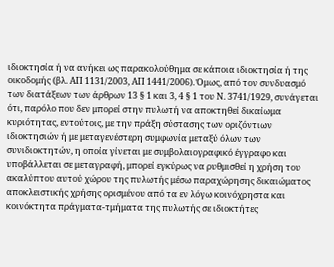ιδιοκτησία ή να ανήκει ως παρακολούθημα σε κάποια ιδιοκτησία ή της οικοδομής (βλ. ΑΠ 1131/2003, ΑΠ 1441/2006). Όμως, από τον συνδυασμό των διατάξεων των άρθρων 13 § 1 και 3, 4 § 1 του Ν. 3741/1929, συνάγεται ότι, παρόλο που δεν μπορεί στην πυλωτή να αποκτηθεί δικαίωμα κυριότητας, εντούτοις, με την πράξη σύστασης των οριζόντιων ιδιοκτησιών ή με μεταγενέστερη συμφωνία μεταξύ όλων των συνιδιοκτητών, η οποία γίνεται με συμβολαιογραφικό έγγραφο και υποβάλλεται σε μεταγραφή, μπορεί εγκύρως να ρυθμισθεί η χρήση του ακαλύπτου αυτού χώρου της πυλωτής μέσω παραχώρησης δικαιώματος αποκλειστικής χρήσης ορισμένου από τα εν λόγω κοινόχρηστα και κοινόκτητα πράγματα-τμήματα της πυλωτής σε ιδιοκτήτες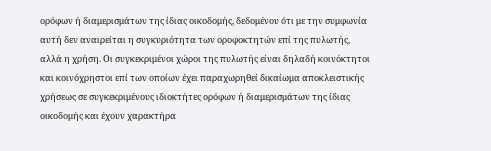ορόφων ή διαμερισμάτων της ίδιας οικοδομής, δεδομένου ότι με την συμφωνία αυτή δεν αναιρείται η συγκυριότητα των οροφοκτητών επί της πυλωτής, αλλά η χρήση. Οι συγκεκριμένοι χώροι της πυλωτής είναι δηλαδή κοινόκτητοι και κοινόχρηστοι επί των οποίων έχει παραχωρηθεί δικαίωμα αποκλειστικής χρήσεως σε συγκεκριμένους ιδιοκτήτες ορόφων ή διαμερισμάτων της ίδιας οικοδομής και έχουν χαρακτήρα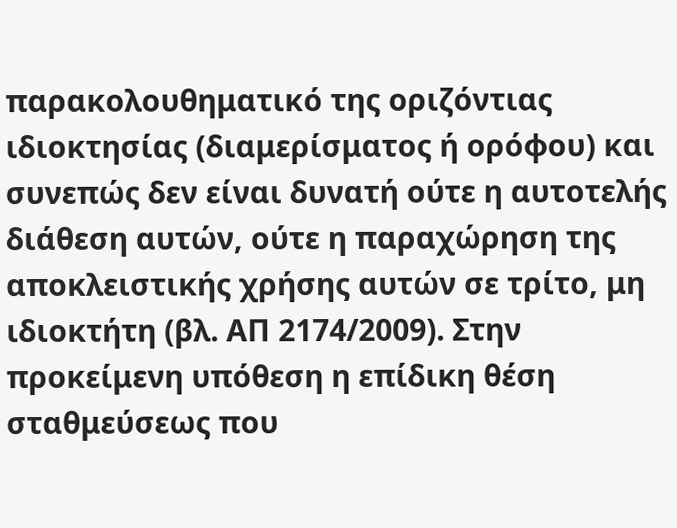παρακολουθηματικό της οριζόντιας ιδιοκτησίας (διαμερίσματος ή ορόφου) και συνεπώς δεν είναι δυνατή ούτε η αυτοτελής διάθεση αυτών, ούτε η παραχώρηση της αποκλειστικής χρήσης αυτών σε τρίτο, μη ιδιοκτήτη (βλ. ΑΠ 2174/2009). Στην προκείμενη υπόθεση η επίδικη θέση σταθμεύσεως που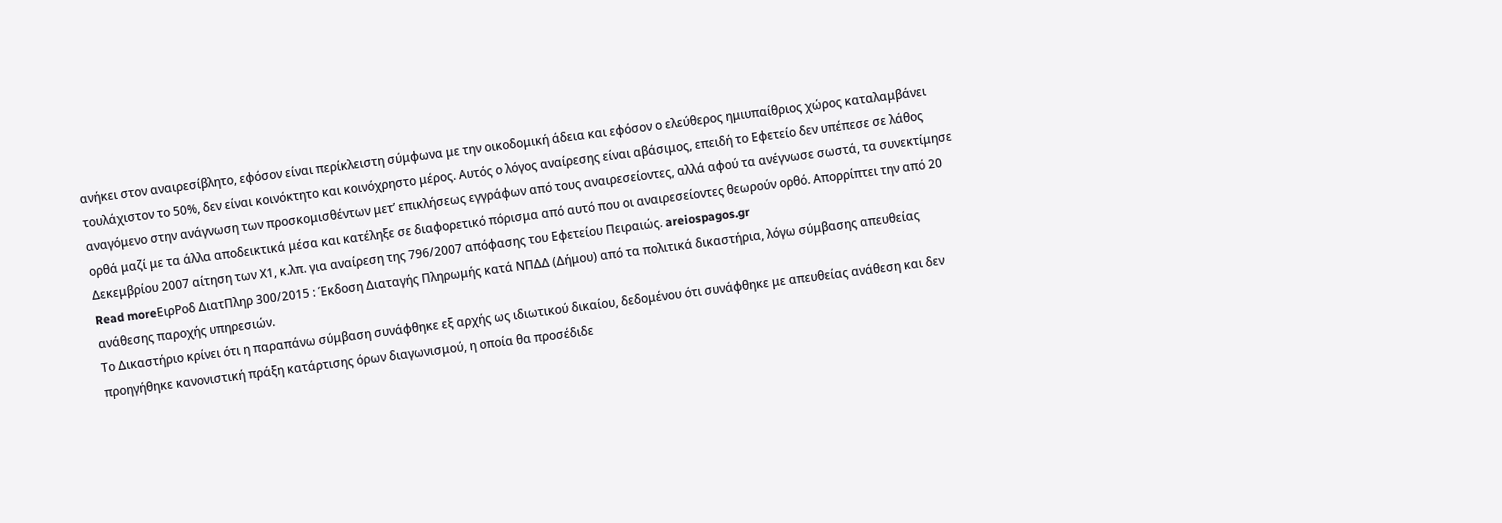ανήκει στον αναιρεσίβλητο, εφόσον είναι περίκλειστη σύμφωνα με την οικοδομική άδεια και εφόσον ο ελεύθερος ημιυπαίθριος χώρος καταλαμβάνει τουλάχιστον το 50%, δεν είναι κοινόκτητο και κοινόχρηστο μέρος. Αυτός ο λόγος αναίρεσης είναι αβάσιμος, επειδή το Εφετείο δεν υπέπεσε σε λάθος αναγόμενο στην ανάγνωση των προσκομισθέντων μετ’ επικλήσεως εγγράφων από τους αναιρεσείοντες, αλλά αφού τα ανέγνωσε σωστά, τα συνεκτίμησε ορθά μαζί με τα άλλα αποδεικτικά μέσα και κατέληξε σε διαφορετικό πόρισμα από αυτό που οι αναιρεσείοντες θεωρούν ορθό. Απορρίπτει την από 20 Δεκεμβρίου 2007 αίτηση των Χ1, κ.λπ. για αναίρεση της 796/2007 απόφασης του Εφετείου Πειραιώς. areiospagos.gr
Read moreΕιρΡοδ ΔιατΠληρ 300/2015 : Έκδοση Διαταγής Πληρωμής κατά ΝΠΔΔ (Δήμου) από τα πολιτικά δικαστήρια, λόγω σύμβασης απευθείας ανάθεσης παροχής υπηρεσιών.
Το Δικαστήριο κρίνει ότι η παραπάνω σύμβαση συνάφθηκε εξ αρχής ως ιδιωτικού δικαίου, δεδομένου ότι συνάφθηκε με απευθείας ανάθεση και δεν προηγήθηκε κανονιστική πράξη κατάρτισης όρων διαγωνισμού, η οποία θα προσέδιδε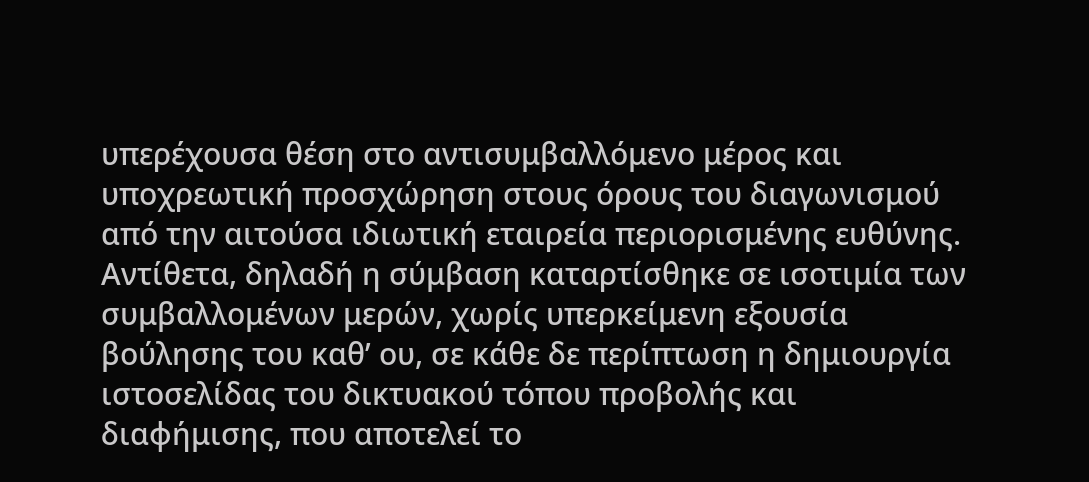υπερέχουσα θέση στο αντισυμβαλλόμενο μέρος και υποχρεωτική προσχώρηση στους όρους του διαγωνισμού από την αιτούσα ιδιωτική εταιρεία περιορισμένης ευθύνης. Αντίθετα, δηλαδή η σύμβαση καταρτίσθηκε σε ισοτιμία των συμβαλλομένων μερών, χωρίς υπερκείμενη εξουσία βούλησης του καθ’ ου, σε κάθε δε περίπτωση η δημιουργία ιστοσελίδας του δικτυακού τόπου προβολής και διαφήμισης, που αποτελεί το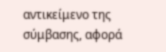αντικείμενο της σύμβασης, αφορά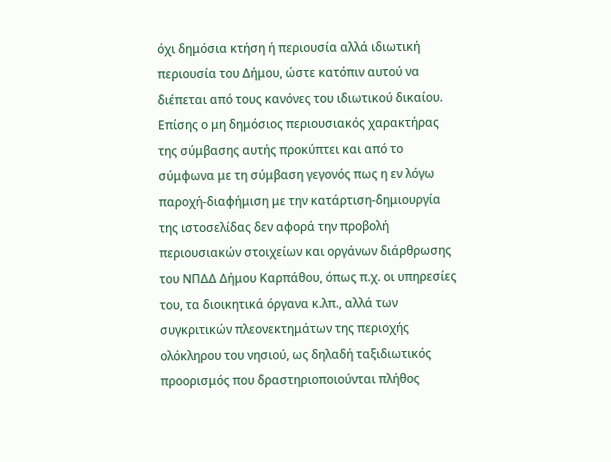όχι δημόσια κτήση ή περιουσία αλλά ιδιωτική περιουσία του Δήμου, ώστε κατόπιν αυτού να διέπεται από τους κανόνες του ιδιωτικού δικαίου. Επίσης ο μη δημόσιος περιουσιακός χαρακτήρας της σύμβασης αυτής προκύπτει και από το σύμφωνα με τη σύμβαση γεγονός πως η εν λόγω παροχή-διαφήμιση με την κατάρτιση-δημιουργία της ιστοσελίδας δεν αφορά την προβολή περιουσιακών στοιχείων και οργάνων διάρθρωσης του ΝΠΔΔ Δήμου Καρπάθου, όπως π.χ. οι υπηρεσίες του, τα διοικητικά όργανα κ.λπ., αλλά των συγκριτικών πλεονεκτημάτων της περιοχής ολόκληρου του νησιού, ως δηλαδή ταξιδιωτικός προορισμός που δραστηριοποιούνται πλήθος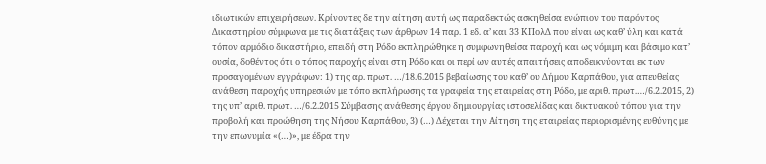ιδιωτικών επιχειρήσεων. Κρίνοντες δε την αίτηση αυτή ως παραδεκτώς ασκηθείσα ενώπιον του παρόντος Δικαστηρίου σύμφωνα με τις διατάξεις των άρθρων 14 παρ. 1 εδ. α’ και 33 ΚΠολΔ που είναι ως καθ’ ύλη και κατά τόπον αρμόδιο δικαστήριο, επειδή στη Ρόδο εκπληρώθηκε η συμφωνηθείσα παροχή και ως νόμιμη και βάσιμο κατ’ ουσία, δοθέντος ότι ο τόπος παροχής είναι στη Ρόδο και οι περί ων αυτές απαιτήσεις αποδεικνύονται εκ των προσαγομένων εγγράφων: 1) της αρ. πρωτ. …/18.6.2015 βεβαίωσης του καθ’ ου Δήμου Καρπάθου, για απευθείας ανάθεση παροχής υπηρεσιών με τόπο εκπλήρωσης τα γραφεία της εταιρείας στη Ρόδο, με αριθ. πρωτ.…/6.2.2015, 2) της υπ’ αριθ. πρωτ. …/6.2.2015 Σύμβασης ανάθεσης έργου δημιουργίας ιστοσελίδας και δικτυακού τόπου για την προβολή και προώθηση της Νήσου Καρπάθου, 3) (…) Δέχεται την Αίτηση της εταιρείας περιορισμένης ευθύνης με την επωνυμία «(…)», με έδρα την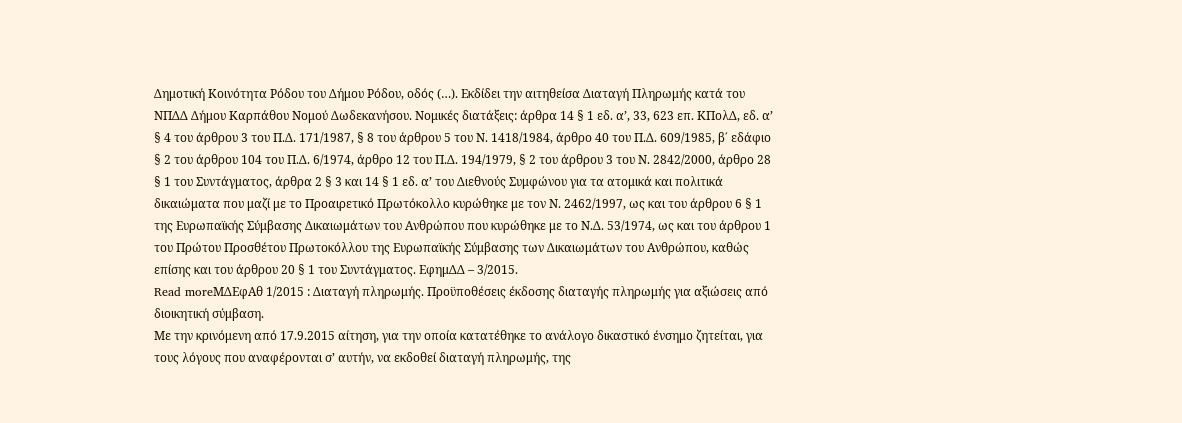Δημοτική Κοινότητα Ρόδου του Δήμου Ρόδου, οδός (…). Εκδίδει την αιτηθείσα Διαταγή Πληρωμής κατά του ΝΠΔΔ Δήμου Καρπάθου Νομού Δωδεκανήσου. Νομικές διατάξεις: άρθρα 14 § 1 εδ. α’, 33, 623 επ. ΚΠολΔ, εδ. α’ § 4 του άρθρου 3 του Π.Δ. 171/1987, § 8 του άρθρου 5 του Ν. 1418/1984, άρθρο 40 του Π.Δ. 609/1985, β΄ εδάφιο § 2 του άρθρου 104 του Π.Δ. 6/1974, άρθρο 12 του Π.Δ. 194/1979, § 2 του άρθρου 3 του Ν. 2842/2000, άρθρο 28 § 1 του Συντάγματος, άρθρα 2 § 3 και 14 § 1 εδ. α’ του Διεθνούς Συμφώνου για τα ατομικά και πολιτικά δικαιώματα που μαζί με το Προαιρετικό Πρωτόκολλο κυρώθηκε με τον Ν. 2462/1997, ως και του άρθρου 6 § 1 της Ευρωπαϊκής Σύμβασης Δικαιωμάτων του Ανθρώπου που κυρώθηκε με το Ν.Δ. 53/1974, ως και του άρθρου 1 του Πρώτου Προσθέτου Πρωτοκόλλου της Ευρωπαϊκής Σύμβασης των Δικαιωμάτων του Ανθρώπου, καθώς επίσης και του άρθρου 20 § 1 του Συντάγματος. ΕφημΔΔ – 3/2015.
Read moreΜΔΕφΑθ 1/2015 : Διαταγή πληρωμής. Προϋποθέσεις έκδοσης διαταγής πληρωμής για αξιώσεις από διοικητική σύμβαση.
Με την κρινόμενη από 17.9.2015 αίτηση, για την οποία κατατέθηκε το ανάλογο δικαστικό ένσημο ζητείται, για τους λόγους που αναφέρονται σ’ αυτήν, να εκδοθεί διαταγή πληρωμής, της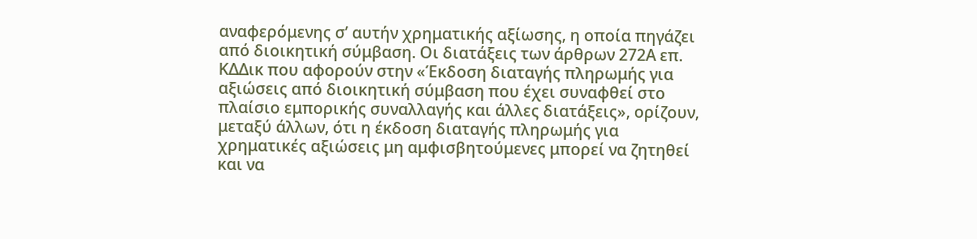αναφερόμενης σ’ αυτήν χρηματικής αξίωσης, η οποία πηγάζει από διοικητική σύμβαση. Οι διατάξεις των άρθρων 272Α επ. ΚΔΔικ που αφορούν στην «Έκδοση διαταγής πληρωμής για αξιώσεις από διοικητική σύμβαση που έχει συναφθεί στο πλαίσιο εμπορικής συναλλαγής και άλλες διατάξεις», ορίζουν, μεταξύ άλλων, ότι η έκδοση διαταγής πληρωμής για χρηματικές αξιώσεις μη αμφισβητούμενες μπορεί να ζητηθεί και να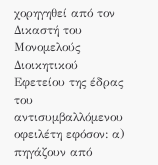χορηγηθεί από τον Δικαστή του Μονομελούς Διοικητικού Εφετείου της έδρας του αντισυμβαλλόμενου οφειλέτη εφόσον: α) πηγάζουν από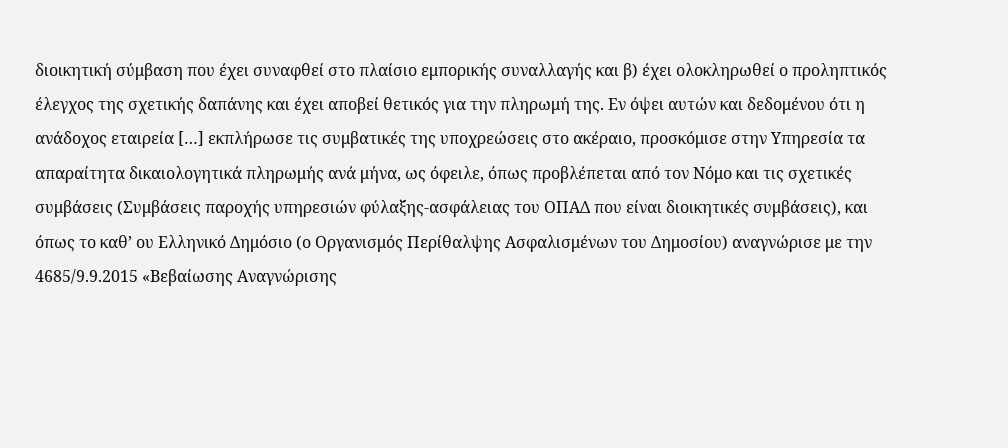διοικητική σύμβαση που έχει συναφθεί στο πλαίσιο εμπορικής συναλλαγής και β) έχει ολοκληρωθεί ο προληπτικός έλεγχος της σχετικής δαπάνης και έχει αποβεί θετικός για την πληρωμή της. Εν όψει αυτών και δεδομένου ότι η ανάδοχος εταιρεία […] εκπλήρωσε τις συμβατικές της υποχρεώσεις στο ακέραιο, προσκόμισε στην Υπηρεσία τα απαραίτητα δικαιολογητικά πληρωμής ανά μήνα, ως όφειλε, όπως προβλέπεται από τον Νόμο και τις σχετικές συμβάσεις (Συμβάσεις παροχής υπηρεσιών φύλαξης-ασφάλειας του ΟΠΑΔ που είναι διοικητικές συμβάσεις), και όπως το καθ’ ου Ελληνικό Δημόσιο (ο Οργανισμός Περίθαλψης Ασφαλισμένων του Δημοσίου) αναγνώρισε με την 4685/9.9.2015 «Βεβαίωσης Αναγνώρισης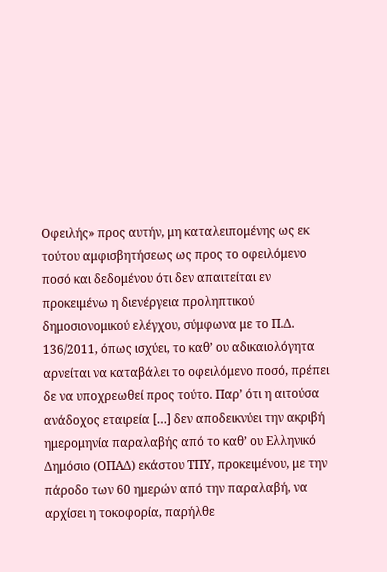Οφειλής» προς αυτήν, μη καταλειπομένης ως εκ τούτου αμφισβητήσεως ως προς το οφειλόμενο ποσό και δεδομένου ότι δεν απαιτείται εν προκειμένω η διενέργεια προληπτικού δημοσιονομικού ελέγχου, σύμφωνα με το Π.Δ. 136/2011, όπως ισχύει, το καθ’ ου αδικαιολόγητα αρνείται να καταβάλει το οφειλόμενο ποσό, πρέπει δε να υποχρεωθεί προς τούτο. Παρ’ ότι η αιτούσα ανάδοχος εταιρεία […] δεν αποδεικνύει την ακριβή ημερομηνία παραλαβής από το καθ’ ου Ελληνικό Δημόσιο (ΟΠΑΔ) εκάστου ΤΠΥ, προκειμένου, με την πάροδο των 60 ημερών από την παραλαβή, να αρχίσει η τοκοφορία, παρήλθε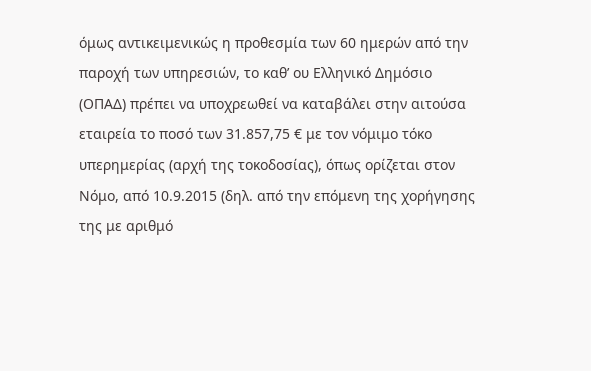όμως αντικειμενικώς η προθεσμία των 60 ημερών από την παροχή των υπηρεσιών, το καθ’ ου Ελληνικό Δημόσιο (ΟΠΑΔ) πρέπει να υποχρεωθεί να καταβάλει στην αιτούσα εταιρεία το ποσό των 31.857,75 € με τον νόμιμο τόκο υπερημερίας (αρχή της τοκοδοσίας), όπως ορίζεται στον Νόμο, από 10.9.2015 (δηλ. από την επόμενη της χορήγησης της με αριθμό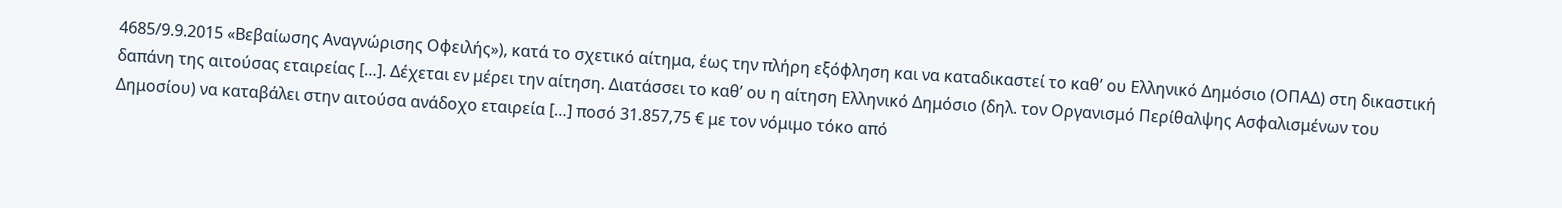4685/9.9.2015 «Βεβαίωσης Αναγνώρισης Οφειλής»), κατά το σχετικό αίτημα, έως την πλήρη εξόφληση και να καταδικαστεί το καθ’ ου Ελληνικό Δημόσιο (ΟΠΑΔ) στη δικαστική δαπάνη της αιτούσας εταιρείας […]. Δέχεται εν μέρει την αίτηση. Διατάσσει το καθ’ ου η αίτηση Ελληνικό Δημόσιο (δηλ. τον Οργανισμό Περίθαλψης Ασφαλισμένων του Δημοσίου) να καταβάλει στην αιτούσα ανάδοχο εταιρεία […] ποσό 31.857,75 € με τον νόμιμο τόκο από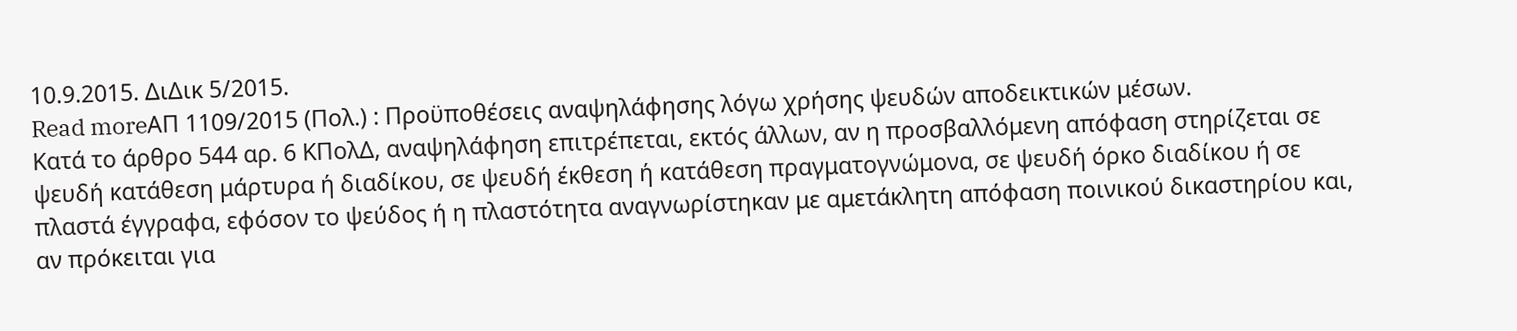10.9.2015. ΔιΔικ 5/2015.
Read moreΑΠ 1109/2015 (Πολ.) : Προϋποθέσεις αναψηλάφησης λόγω χρήσης ψευδών αποδεικτικών μέσων.
Κατά το άρθρο 544 αρ. 6 ΚΠολΔ, αναψηλάφηση επιτρέπεται, εκτός άλλων, αν η προσβαλλόμενη απόφαση στηρίζεται σε ψευδή κατάθεση μάρτυρα ή διαδίκου, σε ψευδή έκθεση ή κατάθεση πραγματογνώμονα, σε ψευδή όρκο διαδίκου ή σε πλαστά έγγραφα, εφόσον το ψεύδος ή η πλαστότητα αναγνωρίστηκαν με αμετάκλητη απόφαση ποινικού δικαστηρίου και, αν πρόκειται για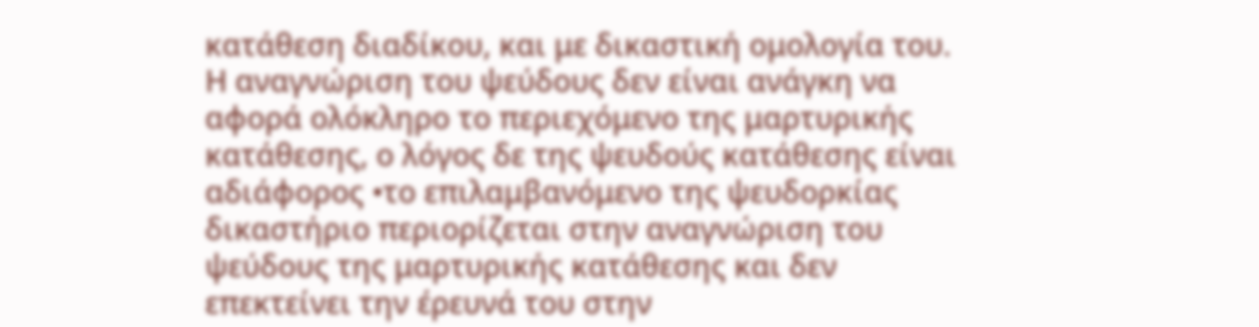κατάθεση διαδίκου, και με δικαστική ομολογία του. Η αναγνώριση του ψεύδους δεν είναι ανάγκη να αφορά ολόκληρο το περιεχόμενο της μαρτυρικής κατάθεσης, ο λόγος δε της ψευδούς κατάθεσης είναι αδιάφορος •το επιλαμβανόμενο της ψευδορκίας δικαστήριο περιορίζεται στην αναγνώριση του ψεύδους της μαρτυρικής κατάθεσης και δεν επεκτείνει την έρευνά του στην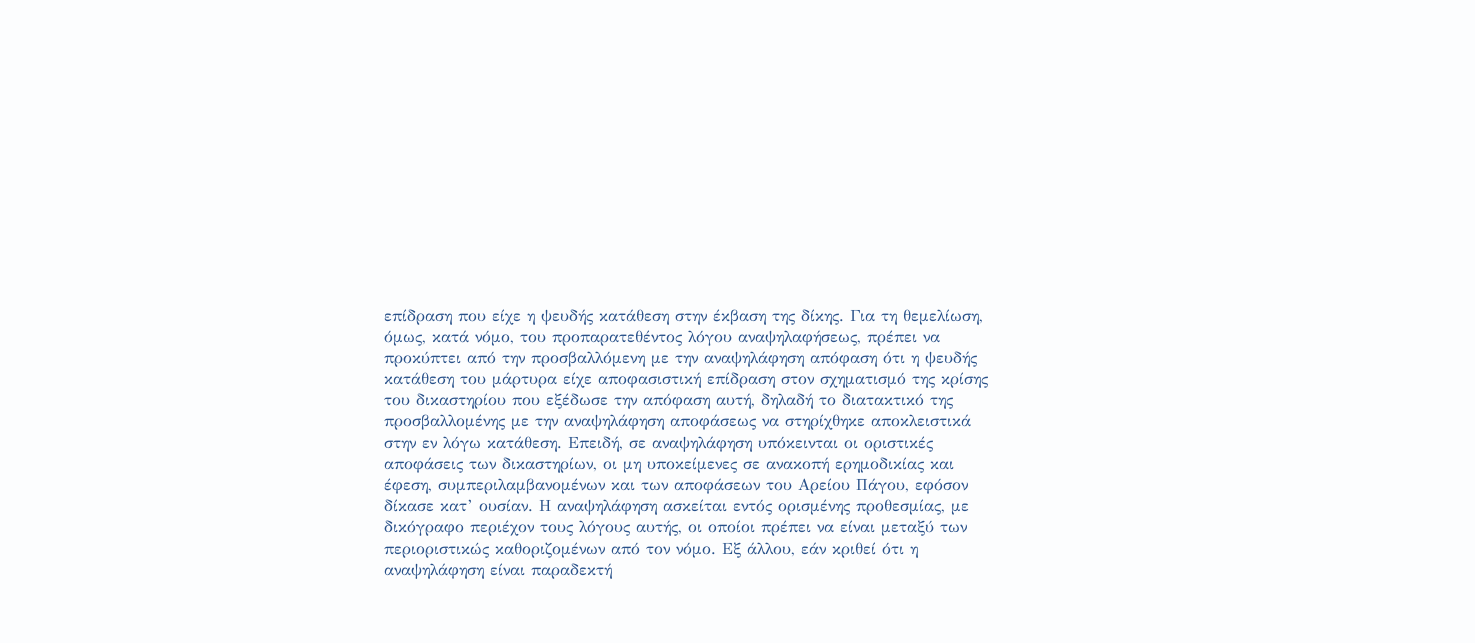επίδραση που είχε η ψευδής κατάθεση στην έκβαση της δίκης. Για τη θεμελίωση, όμως, κατά νόμο, του προπαρατεθέντος λόγου αναψηλαφήσεως, πρέπει να προκύπτει από την προσβαλλόμενη με την αναψηλάφηση απόφαση ότι η ψευδής κατάθεση του μάρτυρα είχε αποφασιστική επίδραση στον σχηματισμό της κρίσης του δικαστηρίου που εξέδωσε την απόφαση αυτή, δηλαδή το διατακτικό της προσβαλλομένης με την αναψηλάφηση αποφάσεως να στηρίχθηκε αποκλειστικά στην εν λόγω κατάθεση. Επειδή, σε αναψηλάφηση υπόκεινται οι οριστικές αποφάσεις των δικαστηρίων, οι μη υποκείμενες σε ανακοπή ερημοδικίας και έφεση, συμπεριλαμβανομένων και των αποφάσεων του Αρείου Πάγου, εφόσον δίκασε κατ’ ουσίαν. Η αναψηλάφηση ασκείται εντός ορισμένης προθεσμίας, με δικόγραφο περιέχον τους λόγους αυτής, οι οποίοι πρέπει να είναι μεταξύ των περιοριστικώς καθοριζομένων από τον νόμο. Εξ άλλου, εάν κριθεί ότι η αναψηλάφηση είναι παραδεκτή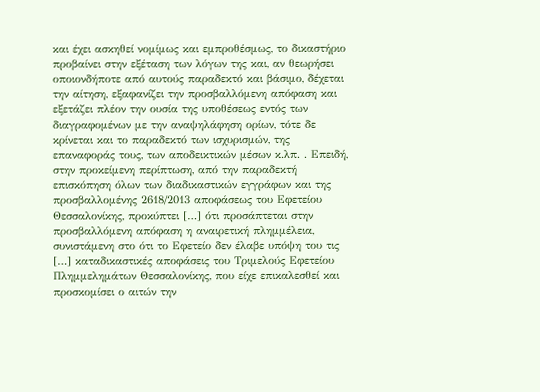και έχει ασκηθεί νομίμως και εμπροθέσμως, το δικαστήριο προβαίνει στην εξέταση των λόγων της και, αν θεωρήσει οποιονδήποτε από αυτούς παραδεκτό και βάσιμο, δέχεται την αίτηση, εξαφανίζει την προσβαλλόμενη απόφαση και εξετάζει πλέον την ουσία της υποθέσεως εντός των διαγραφομένων με την αναψηλάφηση ορίων, τότε δε κρίνεται και το παραδεκτό των ισχυρισμών, της επαναφοράς τους, των αποδεικτικών μέσων κ.λπ. . Επειδή, στην προκείμενη περίπτωση, από την παραδεκτή επισκόπηση όλων των διαδικαστικών εγγράφων και της προσβαλλομένης 2618/2013 αποφάσεως του Εφετείου Θεσσαλονίκης, προκύπτει […] ότι προσάπτεται στην προσβαλλόμενη απόφαση η αναιρετική πλημμέλεια, συνιστάμενη στο ότι το Εφετείο δεν έλαβε υπόψη του τις […] καταδικαστικές αποφάσεις του Τριμελούς Εφετείου Πλημμελημάτων Θεσσαλονίκης, που είχε επικαλεσθεί και προσκομίσει ο αιτών την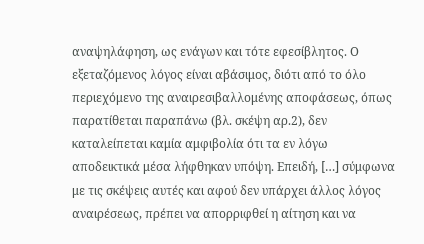αναψηλάφηση, ως ενάγων και τότε εφεσίβλητος. Ο εξεταζόμενος λόγος είναι αβάσιμος, διότι από το όλο περιεχόμενο της αναιρεσιβαλλομένης αποφάσεως, όπως παρατίθεται παραπάνω (βλ. σκέψη αρ.2), δεν καταλείπεται καμία αμφιβολία ότι τα εν λόγω αποδεικτικά μέσα λήφθηκαν υπόψη. Επειδή, […] σύμφωνα με τις σκέψεις αυτές και αφού δεν υπάρχει άλλος λόγος αναιρέσεως, πρέπει να απορριφθεί η αίτηση και να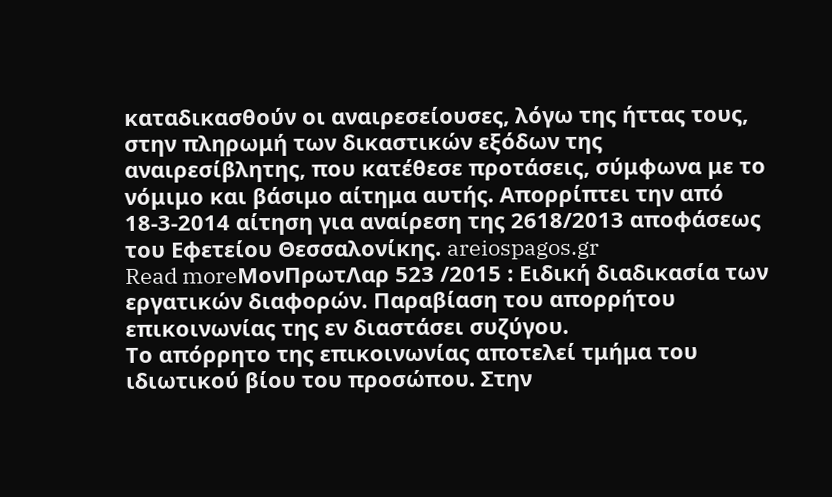καταδικασθούν οι αναιρεσείουσες, λόγω της ήττας τους, στην πληρωμή των δικαστικών εξόδων της αναιρεσίβλητης, που κατέθεσε προτάσεις, σύμφωνα με το νόμιμο και βάσιμο αίτημα αυτής. Απορρίπτει την από 18-3-2014 αίτηση για αναίρεση της 2618/2013 αποφάσεως του Εφετείου Θεσσαλονίκης. areiospagos.gr
Read moreΜονΠρωτΛαρ 523 /2015 : Ειδική διαδικασία των εργατικών διαφορών. Παραβίαση του απορρήτου επικοινωνίας της εν διαστάσει συζύγου.
Το απόρρητο της επικοινωνίας αποτελεί τμήμα του ιδιωτικού βίου του προσώπου. Στην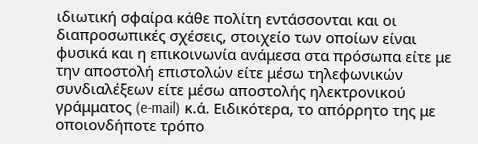ιδιωτική σφαίρα κάθε πολίτη εντάσσονται και οι διαπροσωπικές σχέσεις, στοιχείο των οποίων είναι φυσικά και η επικοινωνία ανάμεσα στα πρόσωπα είτε με την αποστολή επιστολών είτε μέσω τηλεφωνικών συνδιαλέξεων είτε μέσω αποστολής ηλεκτρονικού γράμματος (e-mail) κ.ά. Ειδικότερα, το απόρρητο της με οποιονδήποτε τρόπο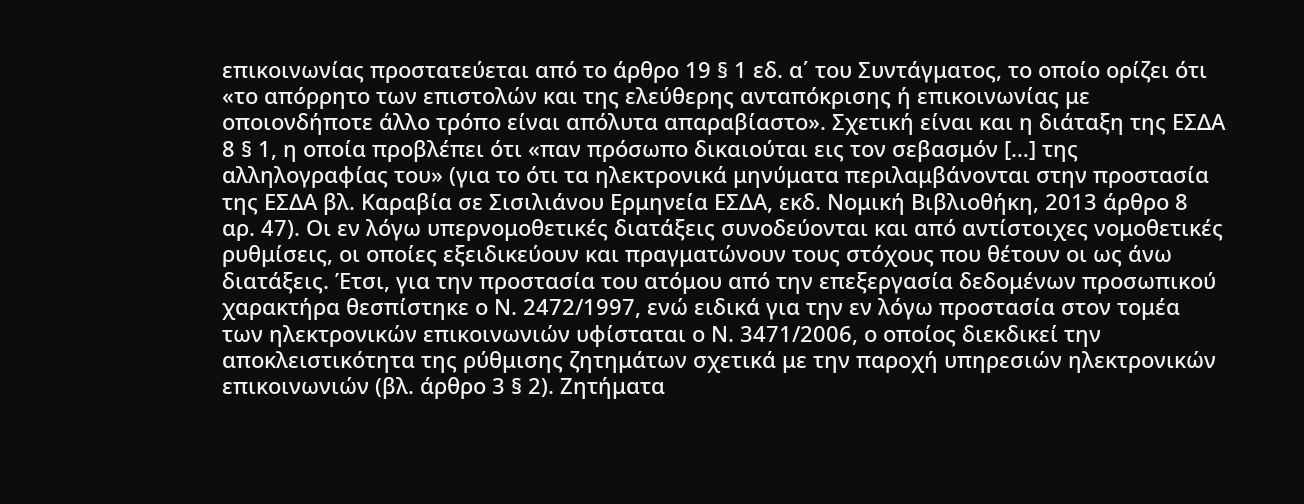επικοινωνίας προστατεύεται από το άρθρο 19 § 1 εδ. α΄ του Συντάγματος, το οποίο ορίζει ότι «το απόρρητο των επιστολών και της ελεύθερης ανταπόκρισης ή επικοινωνίας με οποιονδήποτε άλλο τρόπο είναι απόλυτα απαραβίαστο». Σχετική είναι και η διάταξη της ΕΣΔΑ 8 § 1, η οποία προβλέπει ότι «παν πρόσωπο δικαιούται εις τον σεβασμόν […] της αλληλογραφίας του» (για το ότι τα ηλεκτρονικά μηνύματα περιλαμβάνονται στην προστασία της ΕΣΔΑ βλ. Καραβία σε Σισιλιάνου Ερμηνεία ΕΣΔΑ, εκδ. Νομική Βιβλιοθήκη, 2013 άρθρο 8 αρ. 47). Οι εν λόγω υπερνομοθετικές διατάξεις συνοδεύονται και από αντίστοιχες νομοθετικές ρυθμίσεις, οι οποίες εξειδικεύουν και πραγματώνουν τους στόχους που θέτουν οι ως άνω διατάξεις. Έτσι, για την προστασία του ατόμου από την επεξεργασία δεδομένων προσωπικού χαρακτήρα θεσπίστηκε ο Ν. 2472/1997, ενώ ειδικά για την εν λόγω προστασία στον τομέα των ηλεκτρονικών επικοινωνιών υφίσταται ο Ν. 3471/2006, ο οποίος διεκδικεί την αποκλειστικότητα της ρύθμισης ζητημάτων σχετικά με την παροχή υπηρεσιών ηλεκτρονικών επικοινωνιών (βλ. άρθρο 3 § 2). Ζητήματα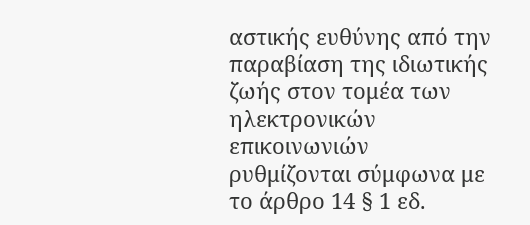αστικής ευθύνης από την παραβίαση της ιδιωτικής ζωής στον τομέα των ηλεκτρονικών επικοινωνιών ρυθμίζονται σύμφωνα με το άρθρο 14 § 1 εδ.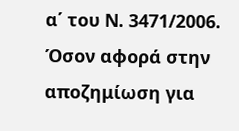α΄ του Ν. 3471/2006. Όσον αφορά στην αποζημίωση για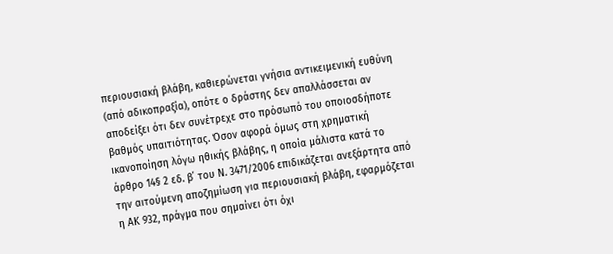περιουσιακή βλάβη, καθιερώνεται γνήσια αντικειμενική ευθύνη (από αδικοπραξία), οπότε ο δράστης δεν απαλλάσσεται αν αποδείξει ότι δεν συνέτρεχε στο πρόσωπό του οποιοσδήποτε βαθμός υπαιτιότητας. Όσον αφορά όμως στη χρηματική ικανοποίηση λόγω ηθικής βλάβης, η οποία μάλιστα κατά το άρθρο 14§ 2 εδ. β΄ του Ν. 3471/2006 επιδικάζεται ανεξάρτητα από την αιτούμενη αποζημίωση για περιουσιακή βλάβη, εφαρμόζεται η ΑΚ 932, πράγμα που σημαίνει ότι όχι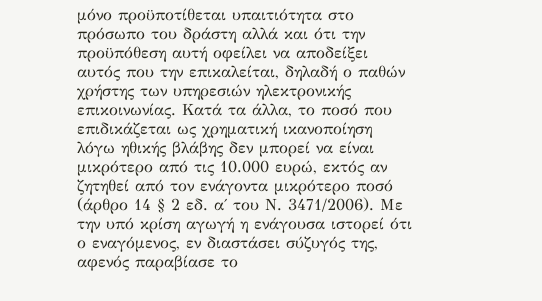μόνο προϋποτίθεται υπαιτιότητα στο πρόσωπο του δράστη αλλά και ότι την προϋπόθεση αυτή οφείλει να αποδείξει αυτός που την επικαλείται, δηλαδή ο παθών χρήστης των υπηρεσιών ηλεκτρονικής επικοινωνίας. Κατά τα άλλα, το ποσό που επιδικάζεται ως χρηματική ικανοποίηση λόγω ηθικής βλάβης δεν μπορεί να είναι μικρότερο από τις 10.000 ευρώ, εκτός αν ζητηθεί από τον ενάγοντα μικρότερο ποσό (άρθρο 14 § 2 εδ. α΄ του Ν. 3471/2006). Με την υπό κρίση αγωγή η ενάγουσα ιστορεί ότι ο εναγόμενος, εν διαστάσει σύζυγός της, αφενός παραβίασε το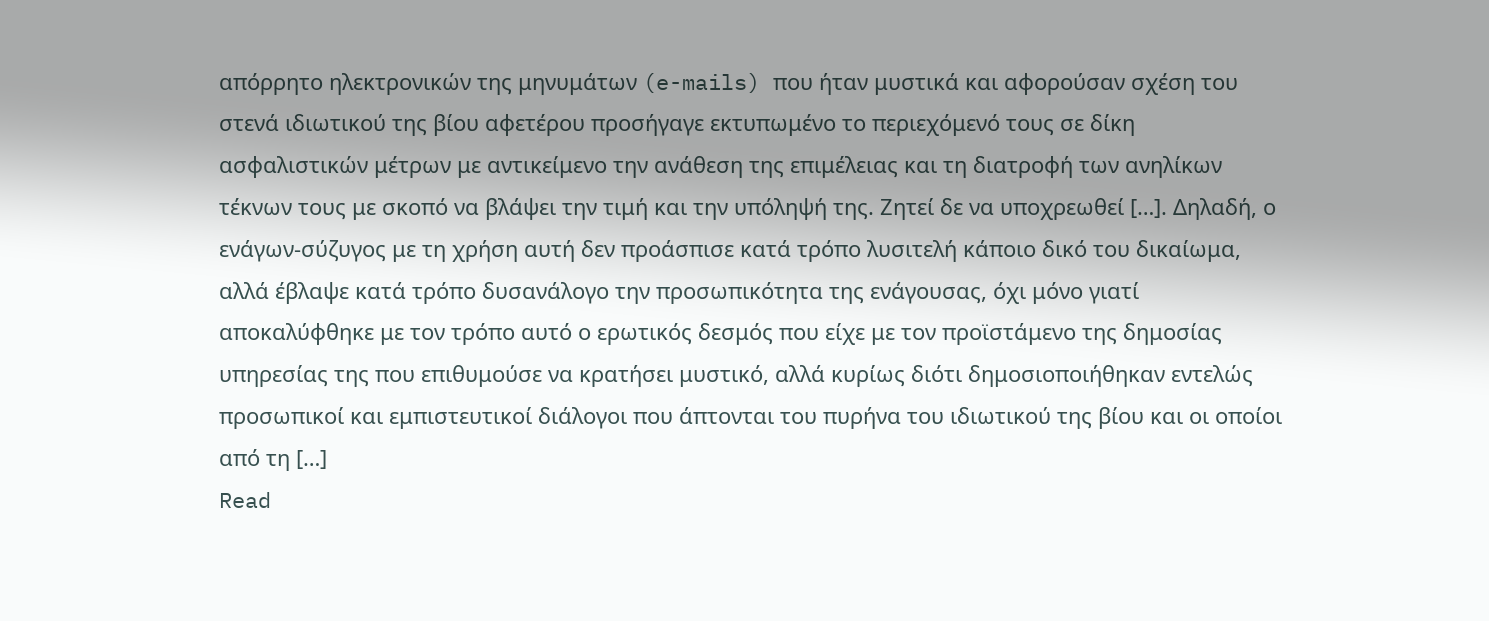απόρρητο ηλεκτρονικών της μηνυμάτων (e-mails) που ήταν μυστικά και αφορούσαν σχέση του στενά ιδιωτικού της βίου αφετέρου προσήγαγε εκτυπωμένο το περιεχόμενό τους σε δίκη ασφαλιστικών μέτρων με αντικείμενο την ανάθεση της επιμέλειας και τη διατροφή των ανηλίκων τέκνων τους με σκοπό να βλάψει την τιμή και την υπόληψή της. Ζητεί δε να υποχρεωθεί […]. Δηλαδή, ο ενάγων-σύζυγος με τη χρήση αυτή δεν προάσπισε κατά τρόπο λυσιτελή κάποιο δικό του δικαίωμα, αλλά έβλαψε κατά τρόπο δυσανάλογο την προσωπικότητα της ενάγουσας, όχι μόνο γιατί αποκαλύφθηκε με τον τρόπο αυτό ο ερωτικός δεσμός που είχε με τον προϊστάμενο της δημοσίας υπηρεσίας της που επιθυμούσε να κρατήσει μυστικό, αλλά κυρίως διότι δημοσιοποιήθηκαν εντελώς προσωπικοί και εμπιστευτικοί διάλογοι που άπτονται του πυρήνα του ιδιωτικού της βίου και οι οποίοι από τη […]
Read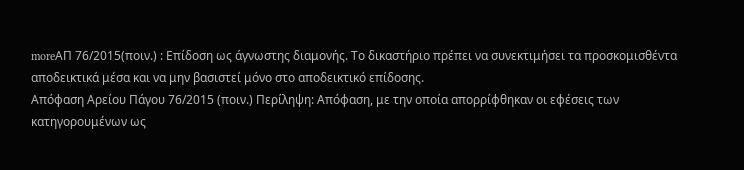moreΑΠ 76/2015(ποιν.) : Επίδοση ως άγνωστης διαμονής. Το δικαστήριο πρέπει να συνεκτιμήσει τα προσκομισθέντα αποδεικτικά μέσα και να μην βασιστεί μόνο στο αποδεικτικό επίδοσης.
Απόφαση Αρείου Πάγου 76/2015 (ποιν.) Περίληψη: Απόφαση, με την οποία απορρίφθηκαν οι εφέσεις των κατηγορουμένων ως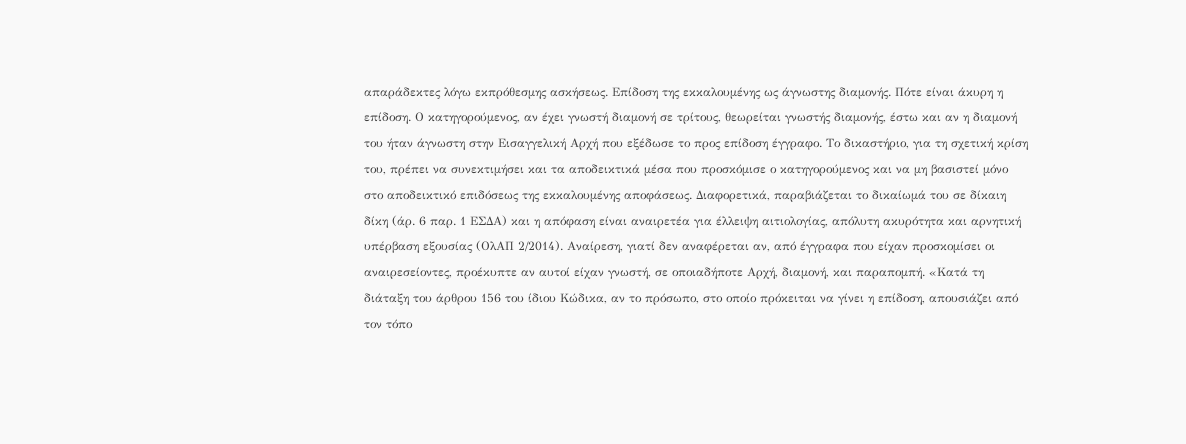απαράδεκτες λόγω εκπρόθεσμης ασκήσεως. Επίδοση της εκκαλουμένης ως άγνωστης διαμονής. Πότε είναι άκυρη η επίδοση. Ο κατηγορούμενος, αν έχει γνωστή διαμονή σε τρίτους, θεωρείται γνωστής διαμονής, έστω και αν η διαμονή του ήταν άγνωστη στην Εισαγγελική Αρχή που εξέδωσε το προς επίδοση έγγραφο. Το δικαστήριο, για τη σχετική κρίση του, πρέπει να συνεκτιμήσει και τα αποδεικτικά μέσα που προσκόμισε ο κατηγορούμενος και να μη βασιστεί μόνο στο αποδεικτικό επιδόσεως της εκκαλουμένης αποφάσεως. Διαφορετικά, παραβιάζεται το δικαίωμά του σε δίκαιη δίκη (άρ. 6 παρ. 1 ΕΣΔΑ) και η απόφαση είναι αναιρετέα για έλλειψη αιτιολογίας, απόλυτη ακυρότητα και αρνητική υπέρβαση εξουσίας (ΟλΑΠ 2/2014). Αναίρεση, γιατί δεν αναφέρεται αν, από έγγραφα που είχαν προσκομίσει οι αναιρεσείοντες, προέκυπτε αν αυτοί είχαν γνωστή, σε οποιαδήποτε Αρχή, διαμονή, και παραπομπή. «Κατά τη διάταξη του άρθρου 156 του ίδιου Κώδικα, αν το πρόσωπο, στο οποίο πρόκειται να γίνει η επίδοση, απουσιάζει από τον τόπο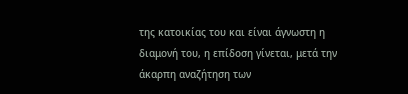της κατοικίας του και είναι άγνωστη η διαμονή του, η επίδοση γίνεται, μετά την άκαρπη αναζήτηση των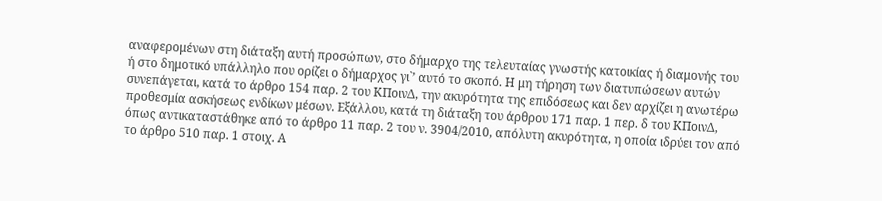αναφερομένων στη διάταξη αυτή προσώπων, στο δήμαρχο της τελευταίας γνωστής κατοικίας ή διαμονής του ή στο δημοτικό υπάλληλο που ορίζει ο δήμαρχος γι`’ αυτό το σκοπό. Η μη τήρηση των διατυπώσεων αυτών συνεπάγεται, κατά το άρθρο 154 παρ. 2 του ΚΠοινΔ, την ακυρότητα της επιδόσεως και δεν αρχίζει η ανωτέρω προθεσμία ασκήσεως ενδίκων μέσων. Εξάλλου, κατά τη διάταξη του άρθρου 171 παρ. 1 περ. δ του ΚΠοινΔ, όπως αντικαταστάθηκε από το άρθρο 11 παρ. 2 του ν. 3904/2010, απόλυτη ακυρότητα, η οποία ιδρύει τον από το άρθρο 510 παρ. 1 στοιχ. Α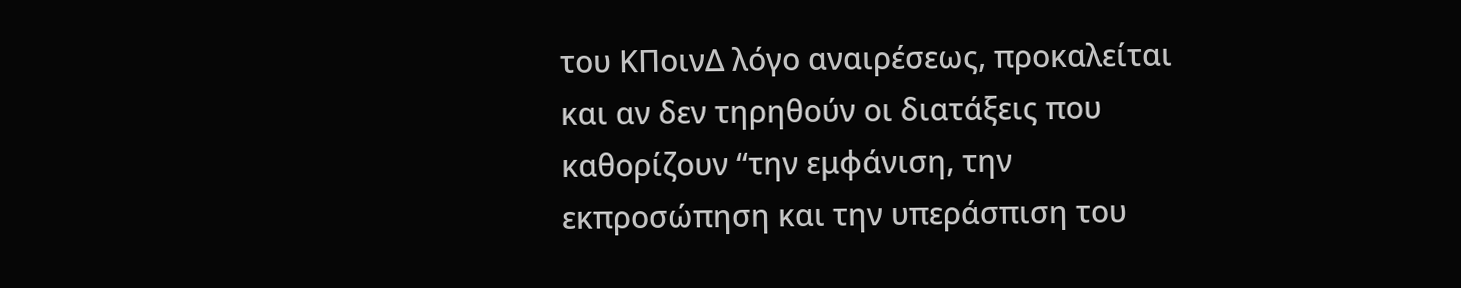του ΚΠοινΔ λόγο αναιρέσεως, προκαλείται και αν δεν τηρηθούν οι διατάξεις που καθορίζουν “την εμφάνιση, την εκπροσώπηση και την υπεράσπιση του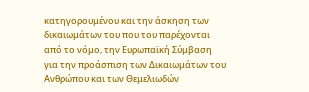κατηγορουμένου και την άσκηση των δικαιωμάτων του που του παρέχονται από το νόμο, την Ευρωπαϊκή Σύμβαση για την προάσπιση των Δικαιωμάτων του Ανθρώπου και των Θεμελιωδών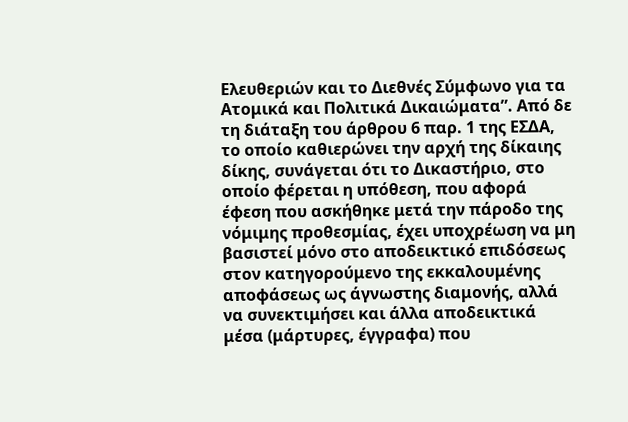Ελευθεριών και το Διεθνές Σύμφωνο για τα Ατομικά και Πολιτικά Δικαιώματα”. Από δε τη διάταξη του άρθρου 6 παρ. 1 της ΕΣΔΑ, το οποίο καθιερώνει την αρχή της δίκαιης δίκης, συνάγεται ότι το Δικαστήριο, στο οποίο φέρεται η υπόθεση, που αφορά έφεση που ασκήθηκε μετά την πάροδο της νόμιμης προθεσμίας, έχει υποχρέωση να μη βασιστεί μόνο στο αποδεικτικό επιδόσεως στον κατηγορούμενο της εκκαλουμένης αποφάσεως ως άγνωστης διαμονής, αλλά να συνεκτιμήσει και άλλα αποδεικτικά μέσα (μάρτυρες, έγγραφα) που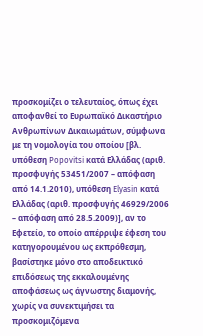προσκομίζει ο τελευταίος, όπως έχει αποφανθεί το Ευρωπαϊκό Δικαστήριο Ανθρωπίνων Δικαιωμάτων, σύμφωνα με τη νομολογία του οποίου [βλ. υπόθεση Popovitsi κατά Ελλάδας (αριθ. προσφυγής 53451/2007 – απόφαση από 14.1.2010), υπόθεση Elyasin κατά Ελλάδας (αριθ. προσφυγής 46929/2006 – απόφαση από 28.5.2009)], αν το Εφετείο, το οποίο απέρριψε έφεση του κατηγορουμένου ως εκπρόθεσμη, βασίστηκε μόνο στο αποδεικτικό επιδόσεως της εκκαλουμένης αποφάσεως ως άγνωστης διαμονής, χωρίς να συνεκτιμήσει τα προσκομιζόμενα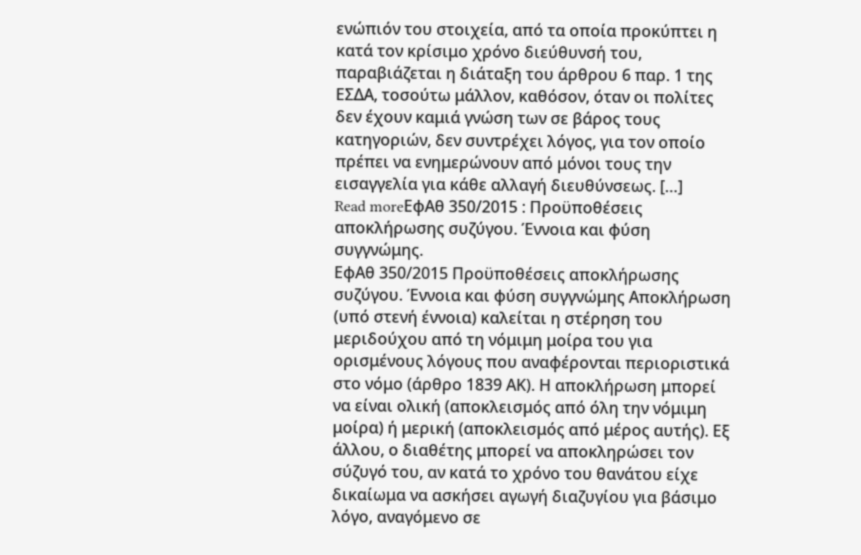ενώπιόν του στοιχεία, από τα οποία προκύπτει η κατά τον κρίσιμο χρόνο διεύθυνσή του, παραβιάζεται η διάταξη του άρθρου 6 παρ. 1 της ΕΣΔΑ, τοσούτω μάλλον, καθόσον, όταν οι πολίτες δεν έχουν καμιά γνώση των σε βάρος τους κατηγοριών, δεν συντρέχει λόγος, για τον οποίο πρέπει να ενημερώνουν από μόνοι τους την εισαγγελία για κάθε αλλαγή διευθύνσεως. […]
Read moreΕφΑθ 350/2015 : Προϋποθέσεις αποκλήρωσης συζύγου. Έννοια και φύση συγγνώμης.
ΕφΑθ 350/2015 Προϋποθέσεις αποκλήρωσης συζύγου. Έννοια και φύση συγγνώμης Αποκλήρωση (υπό στενή έννοια) καλείται η στέρηση του μεριδούχου από τη νόμιμη μοίρα του για ορισμένους λόγους που αναφέρονται περιοριστικά στο νόμο (άρθρο 1839 ΑΚ). Η αποκλήρωση μπορεί να είναι ολική (αποκλεισμός από όλη την νόμιμη μοίρα) ή μερική (αποκλεισμός από μέρος αυτής). Εξ άλλου, ο διαθέτης μπορεί να αποκληρώσει τον σύζυγό του, αν κατά το χρόνο του θανάτου είχε δικαίωμα να ασκήσει αγωγή διαζυγίου για βάσιμο λόγο, αναγόμενο σε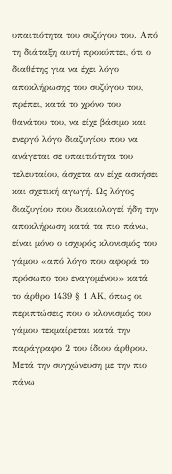υπαιτιότητα του συζύγου του. Από τη διάταξη αυτή προκύπτει, ότι ο διαθέτης για να έχει λόγο αποκλήρωσης του συζύγου του, πρέπει, κατά το χρόνο του θανάτου του, να είχε βάσιμο και ενεργό λόγο διαζυγίoυ που να ανάγεται σε υπαιτιότητα του τελευταίου, άσχετα αν είχε ασκήσει και σχετική αγωγή. Ως λόγος διαζυγίου που δικαιολογεί ήδη την αποκλήρωση κατά τα πιο πάνω, είναι μόνο ο ισχυρός κλονισμός του γάμου «από λόγο που αφορά το πρόσωπο του εναγομένου» κατά το άρθρο 1439 § 1 ΑΚ, όπως οι περιπτώσεις που ο κλονισμός του γάμου τεκμαίρεται κατά την παράγραφο 2 του ίδιου άρθρου. Μετά την συγχώνευση με την πιο πάνω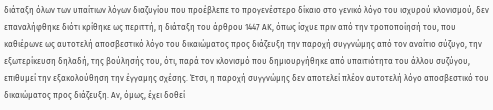διάταξη όλων των υπαίτιων λόγων διαζυγίου που προέβλεπε το προγενέστερο δίκαιο στο γενικό λόγο του ισχυρού κλονισμού, δεν επαναλήφθηκε διότι κρίθηκε ως περιττή, η διάταξη του άρθρου 1447 ΑΚ, όπως ίσχυε πριν από την τροποποίησή του, που καθιέρωνε ως αυτοτελή αποσβεστικό λόγο του δικαιώματος προς διάζευξη την παροχή συγγνώμης από τον αναίτιο σύζυγο, την εξωτερίκευση δηλαδή, της βούλησής του, ότι, παρά τον κλονισμό που δημιουργήθηκε από υπαιτιότητα του άλλου συζύγου, επιθυμεί την εξακολούθηση την έγγαμης σχέσης. Έτσι, η παροχή συγγνώμης δεν αποτελεί πλέον αυτοτελή λόγο αποσβεστικό του δικαιώματος προς διάζευξη. Αν, όμως, έχει δοθεί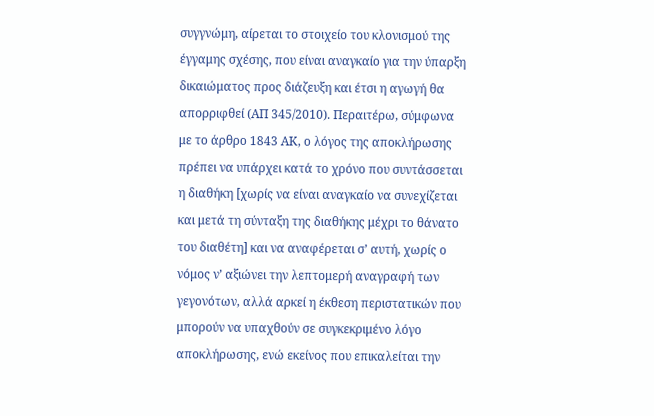συγγνώμη, αίρεται το στοιχείο του κλονισμού της έγγαμης σχέσης, που είναι αναγκαίο για την ύπαρξη δικαιώματος προς διάζευξη και έτσι η αγωγή θα απορριφθεί (ΑΠ 345/2010). Περαιτέρω, σύμφωνα με το άρθρο 1843 ΑΚ, ο λόγος της αποκλήρωσης πρέπει να υπάρχει κατά το χρόνο που συντάσσεται η διαθήκη [χωρίς να είναι αναγκαίο να συνεχίζεται και μετά τη σύνταξη της διαθήκης μέχρι το θάνατο του διαθέτη] και να αναφέρεται σ’ αυτή, χωρίς ο νόμος ν’ αξιώνει την λεπτομερή αναγραφή των γεγονότων, αλλά αρκεί η έκθεση περιστατικών που μπορούν να υπαχθούν σε συγκεκριμένο λόγο αποκλήρωσης, ενώ εκείνος που επικαλείται την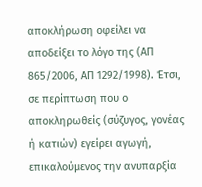αποκλήρωση οφείλει να αποδείξει το λόγο της (ΑΠ 865/2006, ΑΠ 1292/1998). Έτσι, σε περίπτωση που ο αποκληρωθείς (σύζυγος, γονέας ή κατιών) εγείρει αγωγή, επικαλούμενος την ανυπαρξία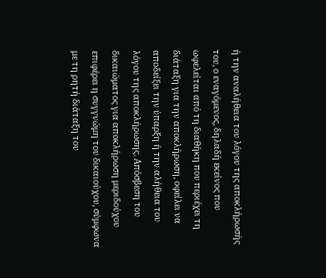ή την αναλήθεια του λόγου της αποκλήρωσής του, ο εναγόμενος, δηλαδή εκείνος που ωφελείται από τη διαθήκη που περιέχει τη διάταξη για την αποκλήρωση, οφείλει να αποδείξει την ύπαρξη ή την αλήθεια του λόγου της αποκλήρωσης. Απόσβεση του δικαιώματος για αποκλήρωση μεριδούχου επιφέρει η συγγνώμη του δικαιούχου, σύμφωνα με τη ρητή διάταξη του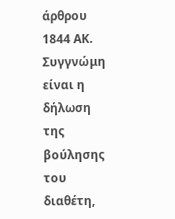άρθρου 1844 ΑΚ. Συγγνώμη είναι η δήλωση της βούλησης του διαθέτη,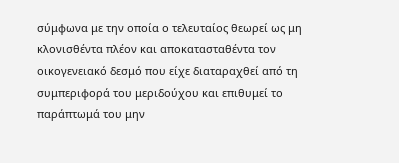σύμφωνα με την οποία ο τελευταίος θεωρεί ως μη κλονισθέντα πλέον και αποκατασταθέντα τον οικογενειακό δεσμό που είχε διαταραχθεί από τη συμπεριφορά του μεριδούχου και επιθυμεί το παράπτωμά του μην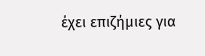έχει επιζήμιες για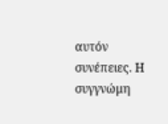αυτόν συνέπειες. Η συγγνώμη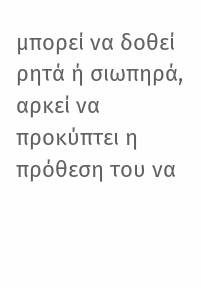μπορεί να δοθεί ρητά ή σιωπηρά, αρκεί να προκύπτει η πρόθεση του να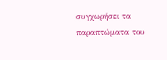συγχωρήσει τα παραπτώματα του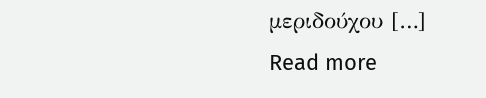μεριδούχου […]
Read more